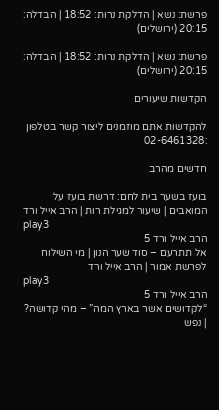פרשת: נשא | הדלקת נרות: 18:52 | הבדלה: 20:15 (ירושלים)

פרשת: נשא | הדלקת נרות: 18:52 | הבדלה: 20:15 (ירושלים)

הקדשות שיעורים

להקדשות אתם מוזמנים ליצור קשר בטלפון :02-6461328

חדשים מהרב

בועז בשער בית לחם: דרשת בועז על המואבים | שיעור למגילת רות | הרב אייל ורד
play3
הרב אייל ורד 5
אל תתרעם – סוד שער הנון | מי השילוח לפרשת אמור | הרב אייל ורד
play3
הרב אייל ורד 5
“לקדושים אשר בארץ המה” – מהי קדושה? | נפש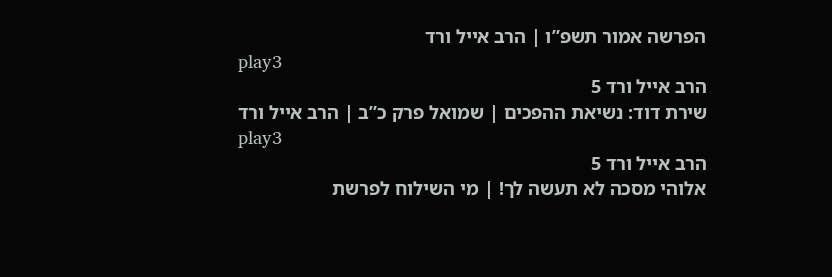הפרשה אמור תשפ”ו | הרב אייל ורד
play3
הרב אייל ורד 5
שירת דוד: נשיאת ההפכים | שמואל פרק כ”ב | הרב אייל ורד
play3
הרב אייל ורד 5
אלוהי מסכה לא תעשה לך! | מי השילוח לפרשת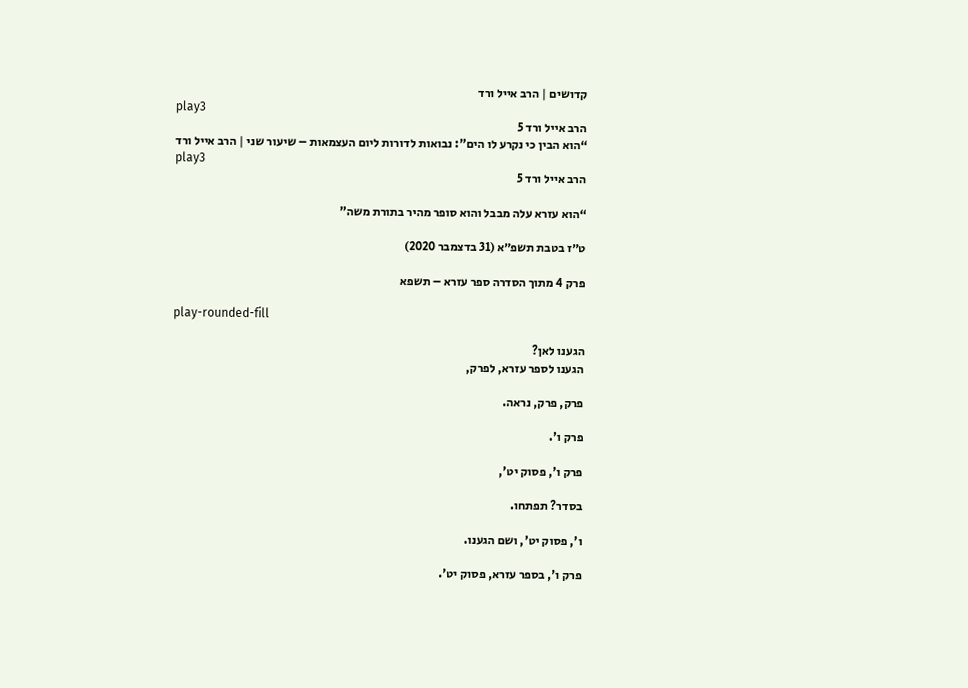קדושים | הרב אייל ורד
play3
הרב אייל ורד 5
“הוא הבין כי נקרע לו הים”: נבואות לדורות ליום העצמאות – שיעור שני | הרב אייל ורד
play3
הרב אייל ורד 5

“הוא עזרא עלה מבבל והוא סופר מהיר בתורת משה”

ט״ז בטבת תשפ״א (31 בדצמבר 2020)

פרק 4 מתוך הסדרה ספר עזרא – תשפא

play-rounded-fill

הגענו לאן?
הגענו לספר עזרא, לפרק,

פרק, פרק, נראה.

פרק ו'.

פרק ו', פסוק יט',

בסדר? תפתחו.

ו', פסוק יט', ושם הגענו.

פרק ו', בספר עזרא, פסוק יט'.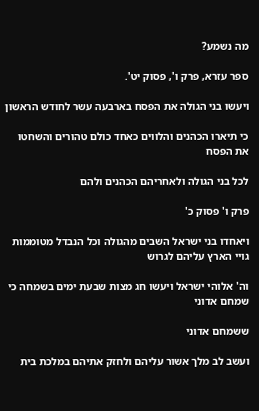מה נשמע?

ספר עזרא, פרק ו', פסוק יט'.

ויעשו בני הגולה את הפסח בארבעה עשר לחודש הראשון

כי תיארו הכהנים והלווים כאחד כולם טהורים והשחטו את הפסח

לכל בני הגולה ולאחריהם הכהנים ולהם

פרק ו' פסוק כ'

ויאחדו בני ישראל השבים מהגולה וכל הנבדל מטוממות גויי הארץ עליהם לגרוש

וה' אלוהי ישראל ויעשו חג מצות שבעת ימים בשמחה כי שמחם אדוני

ששמחם אדוני

ועשב לב מלך אשור עליהם ולחזק אתיהם במלכת בית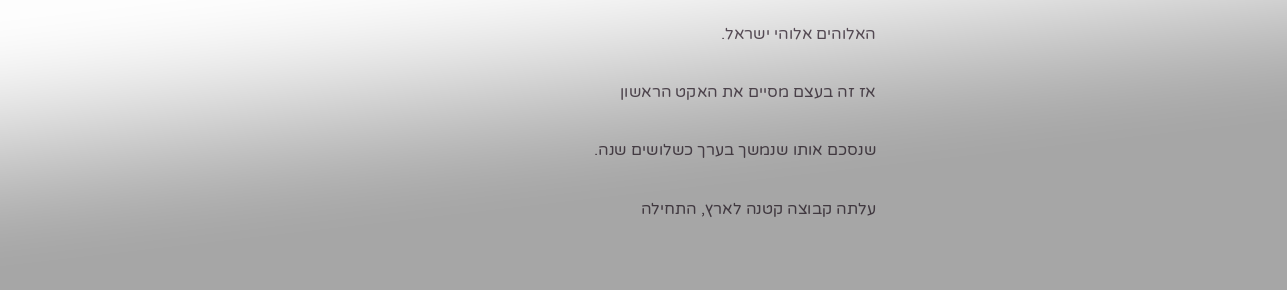האלוהים אלוהי ישראל.

אז זה בעצם מסיים את האקט הראשון

שנסכם אותו שנמשך בערך כשלושים שנה.

עלתה קבוצה קטנה לארץ, התחילה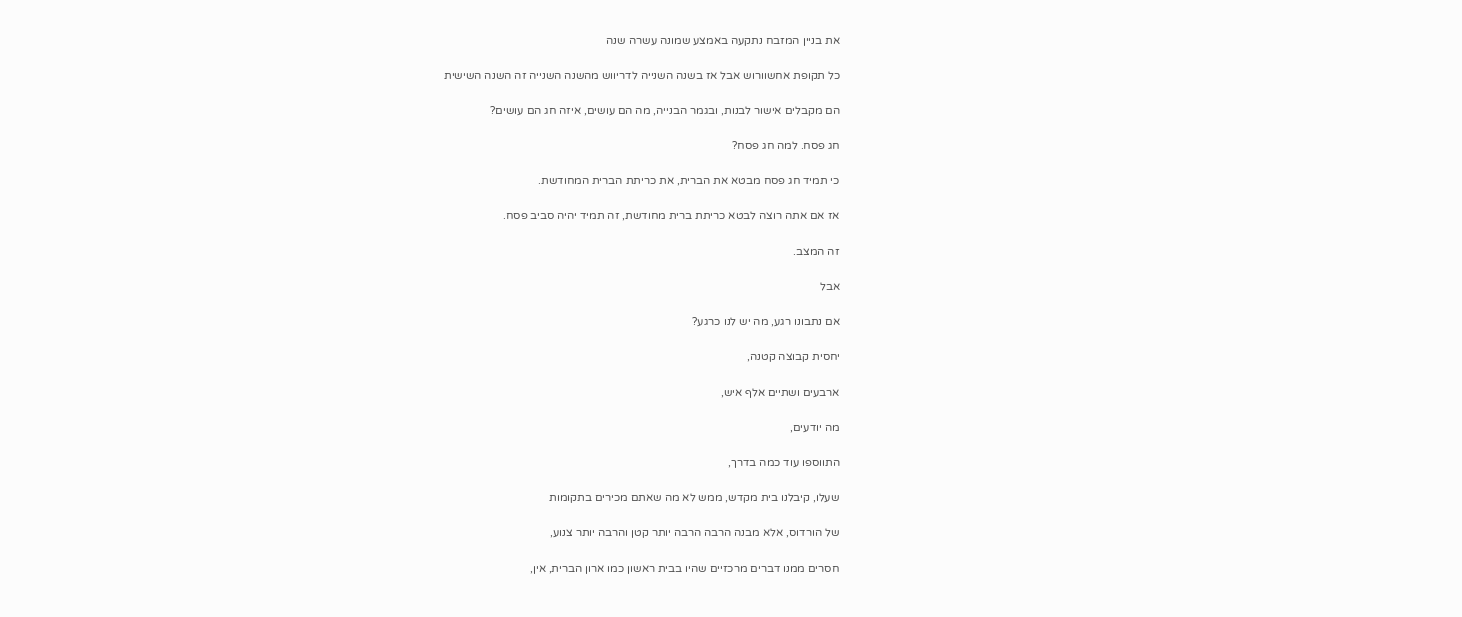את בניין המזבח נתקעה באמצע שמונה עשרה שנה

כל תקופת אחשוורוש אבל אז בשנה השנייה לדריווש מהשנה השנייה זה השנה השישית

הם מקבלים אישור לבנות, ובגמר הבנייה, מה הם עושים, איזה חג הם עושים?

חג פסח. למה חג פסח?

כי תמיד חג פסח מבטא את הברית, את כריתת הברית המחודשת.

אז אם אתה רוצה לבטא כריתת ברית מחודשת, זה תמיד יהיה סביב פסח.

זה המצב.

אבל

אם נתבונו רגע, מה יש לנו כרגע?

יחסית קבוצה קטנה,

ארבעים ושתיים אלף איש,

מה יודעים,

התווספו עוד כמה בדרך,

שעלו, קיבלנו בית מקדש, ממש לא מה שאתם מכירים בתקומות

של הורדוס, אלא מבנה הרבה הרבה יותר קטן והרבה יותר צנוע,

חסרים ממנו דברים מרכזיים שהיו בבית ראשון כמו ארון הברית, אין,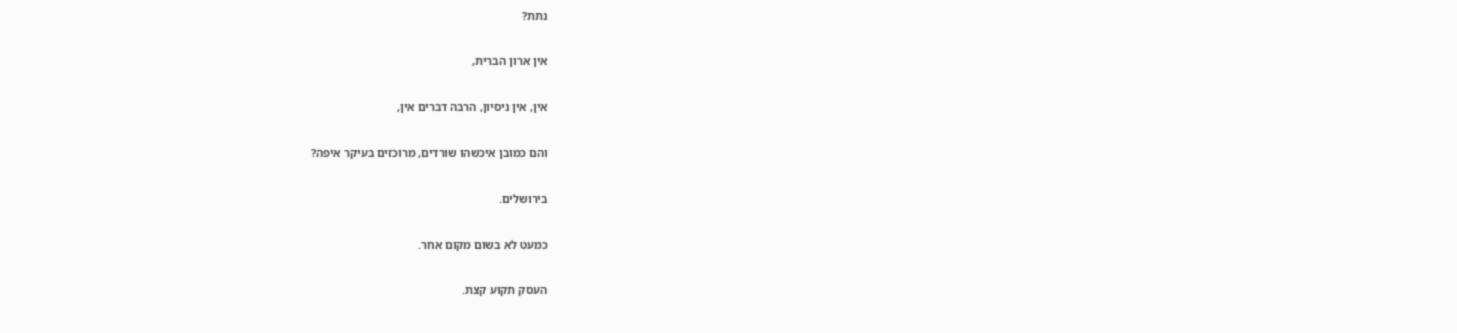נתת?

אין ארון הברית,

אין, אין ניסיון, הרבה דברים אין,

והם כמובן איכשהו שורדים, מרוכזים בעיקר איפה?

בירושלים.

כמעט לא בשום מקום אחר.

העסק תקוע קצת.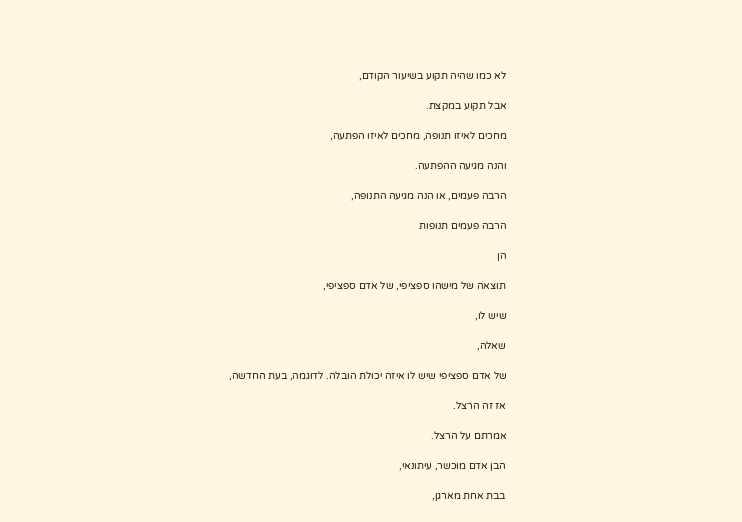לא כמו שהיה תקוע בשיעור הקודם,

אבל תקוע במקצת.

מחכים לאיזו תנופה, מחכים לאיזו הפתעה,

והנה מגיעה ההפתעה.

הרבה פעמים, או הנה מגיעה התנופה,

הרבה פעמים תנופות

הן

תוצאה של מישהו ספציפי, של אדם ספציפי,

שיש לו,

שאלה,

של אדם ספציפי שיש לו איזה יכולת הובלה. לדוגמה, בעת החדשה,

אז זה הרצל.

אמרתם על הרצל.

הבן אדם מוכשר, עיתונאי,

בבת אחת מארגן,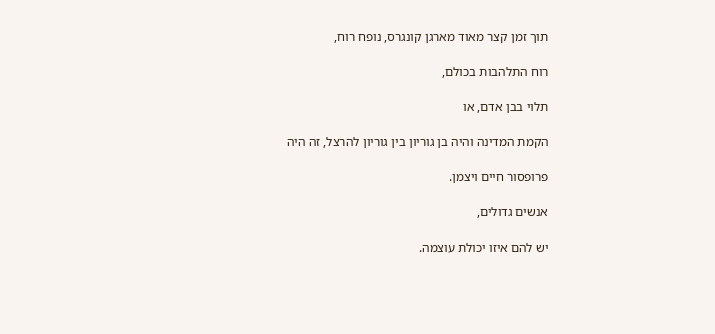תוך זמן קצר מאוד מארגן קונגרס, נופח רוח,

רוח התלהבות בכולם,

תלוי בבן אדם, או

הקמת המדינה והיה בן גוריון בין גוריון להרצל, זה היה

פרופסור חיים ויצמן.

אנשים גדולים,

יש להם איזו יכולת עוצמה.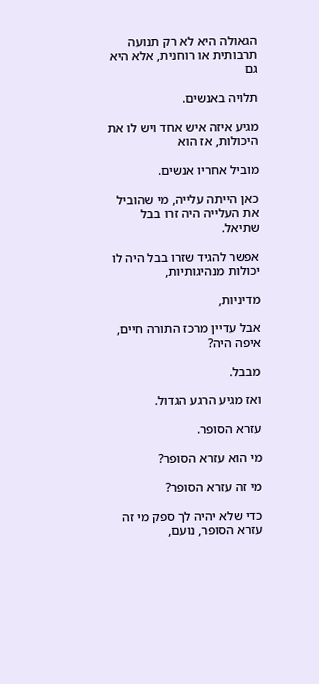הגאולה היא לא רק תנועה תרבותית או רוחנית, אלא היא גם

תלויה באנשים.

מגיע איזה איש אחד ויש לו את היכולות, אז הוא

מוביל אחריו אנשים.

כאן הייתה עלייה, מי שהוביל את העלייה היה זרו בבל שתיאל.

אפשר להגיד שזרו בבל היה לו יכולות מנהיגותיות,

מדיניות,

אבל עדיין מרכז התורה חיים, איפה היה?

מבבל.

ואז מגיע הרגע הגדול.

עזרא הסופר.

מי הוא עזרא הסופר?

מי זה עזרא הסופר?

כדי שלא יהיה לך ספק מי זה עזרא הסופר, נועם,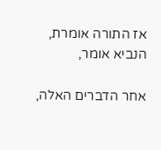אז התורה אומרת, הנביא אומר,

אחר הדברים האלה,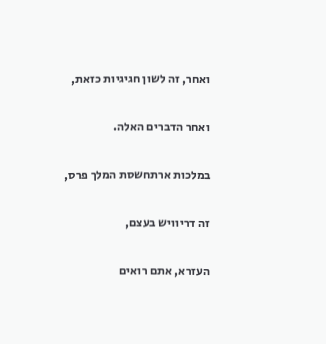ואחר, זה לשון חגיגיות כזאת,

ואחר הדברים האלה.

במלכות ארתחשסת המלך פרס,

זה דריוויש בעצם,

העזרא, אתם רואים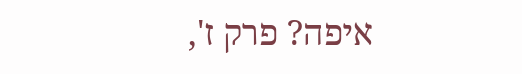איפה? פרק ז',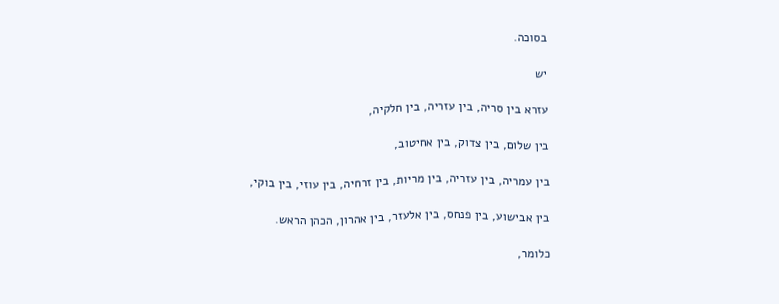בסוכה.

יש

עזרא בין סריה, בין עזריה, בין חלקיה,

בין שלום, בין צדוק, בין אחיטוב,

בין עמריה, בין עזריה, בין מריות, בין זרחיה, בין עוזי, בין בוקי,

בין אבישוע, בין פנחס, בין אלעזר, בין אהרון, הכהן הראש.

כלומר,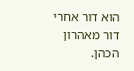הוא דור אחרי דור מאהרון הכהן.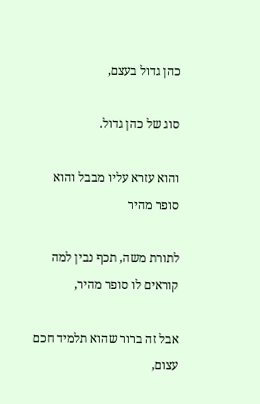כהן גדול בעצם,

סוג של כהן גדול.

והוא עזרא עליו מבבל והוא סופר מהיר

לתורת משה, תכף נבין למה קוראים לו סופר מהיר,

אבל זה ברור שהוא תלמיד חכם עצום,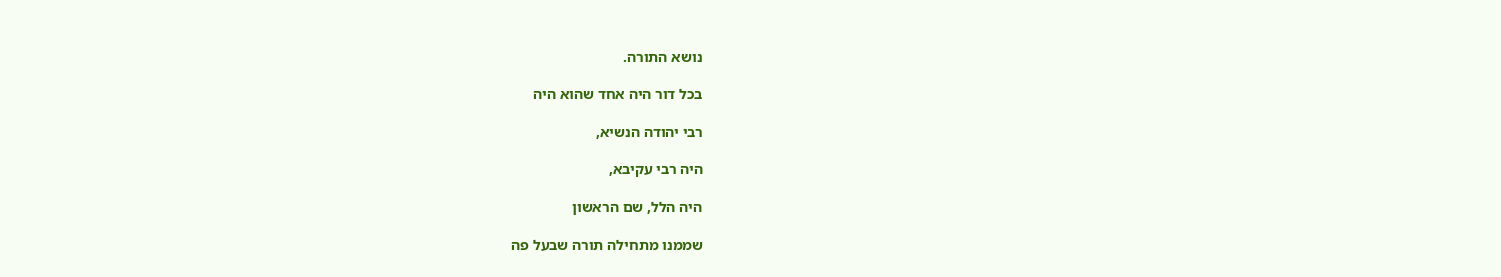נושא התורה.

בכל דור היה אחד שהוא היה

רבי יהודה הנשיא,

היה רבי עקיבא,

היה הלל, שם הראשון

שממנו מתחילה תורה שבעל פה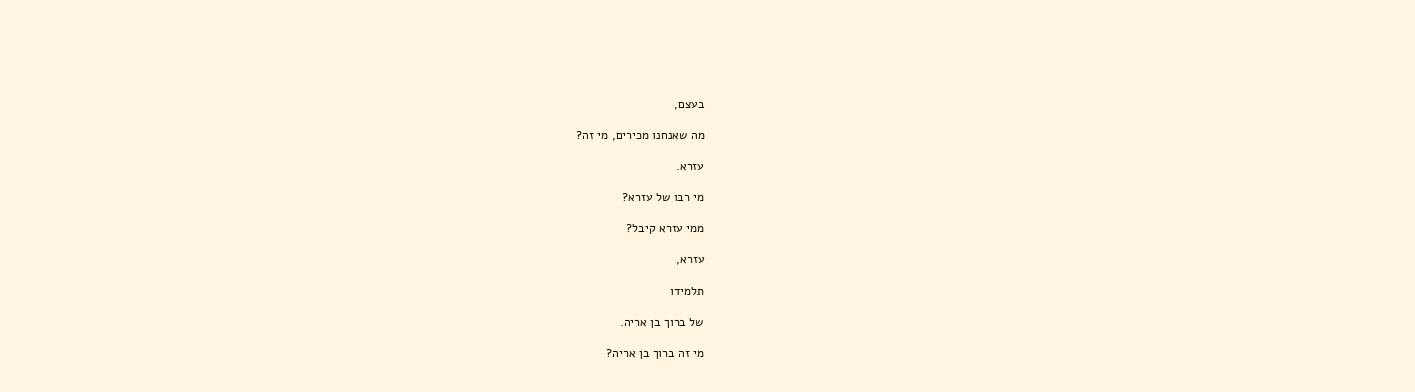בעצם,

מה שאנחנו מכירים, מי זה?

עזרא.

מי רבו של עזרא?

ממי עזרא קיבל?

עזרא,

תלמידו

של ברוך בן אריה.

מי זה ברוך בן אריה?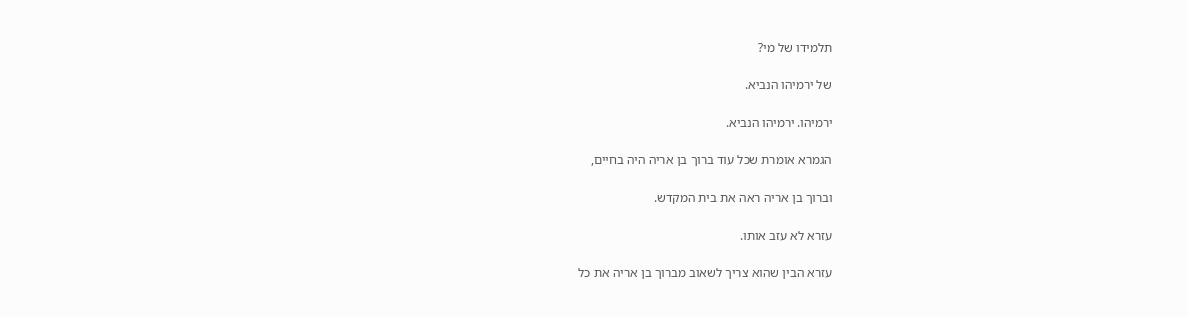תלמידו של מי?

של ירמיהו הנביא.

ירמיהו. ירמיהו הנביא.

הגמרא אומרת שכל עוד ברוך בן אריה היה בחיים,

וברוך בן אריה ראה את בית המקדש.

עזרא לא עזב אותו.

עזרא הבין שהוא צריך לשאוב מברוך בן אריה את כל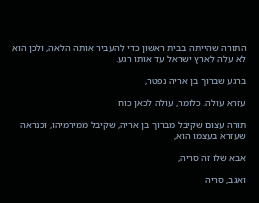התורה שהייתה בבית ראשון כדי להעביר אותה הלאה, ולכן הוא לא עלה לארץ ישראל עד אותו רגע.

ברגע שברוך בן אריה נפטר,

עזרא עולה. כלומר, עולה לכאן כוח

תורה עצום שקיבל מברוך בן אריה, שקיבל ממירמיהו, וכנראה שעזרא בעצמו הוא,

אבא שלו זה סריה,

ואגב, סריה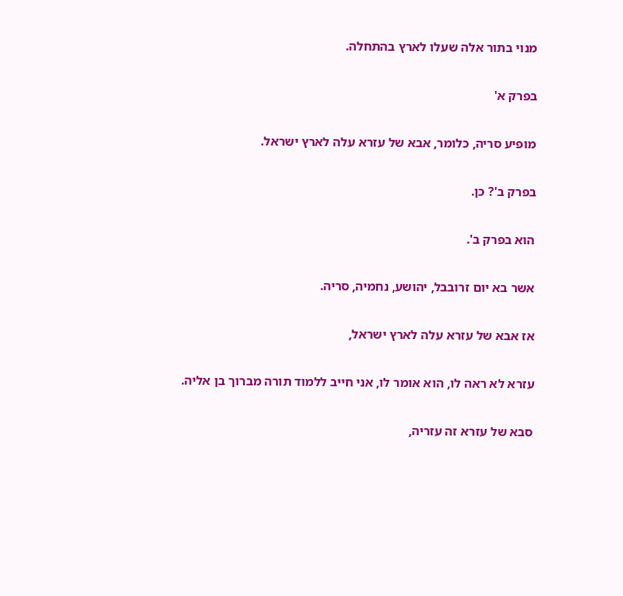מנוי בתור אלה שעלו לארץ בהתחלה.

בפרק א'

מופיע סריה, כלומר, אבא של עזרא עלה לארץ ישראל.

בפרק ב'? כן.

הוא בפרק ב'.

אשר בא יום זרובבל, יהושע, נחמיה, סריה.

אז אבא של עזרא עלה לארץ ישראל,

עזרא לא ראה לו, הוא אומר לו, אני חייב ללמוד תורה מברוך בן אליה.

סבא של עזרא זה עזריה,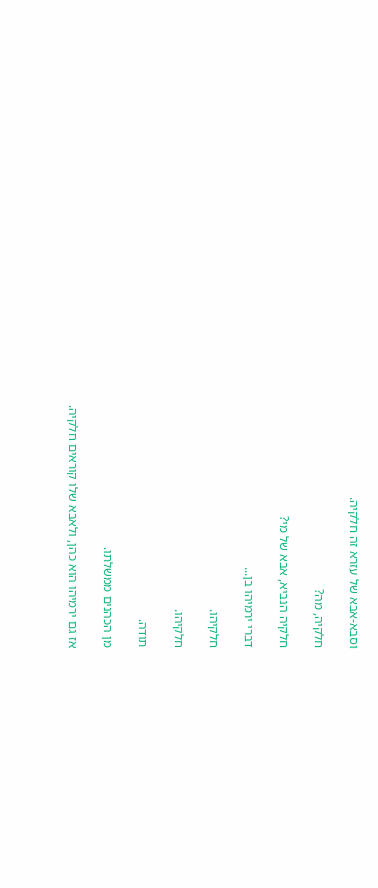וסבא-אבא של עזרא זה חלקיה.

חלקיה, מה?

חלקיה הנביא, אבא של מי?

דברי ירמיהו בן...

חלקיהו.

חלקיהו.

תודה.

מן הכהנים ממשלתו.

אז גם ירמיהו הוא כהן, ולאבא שלו קוראים חלקיה.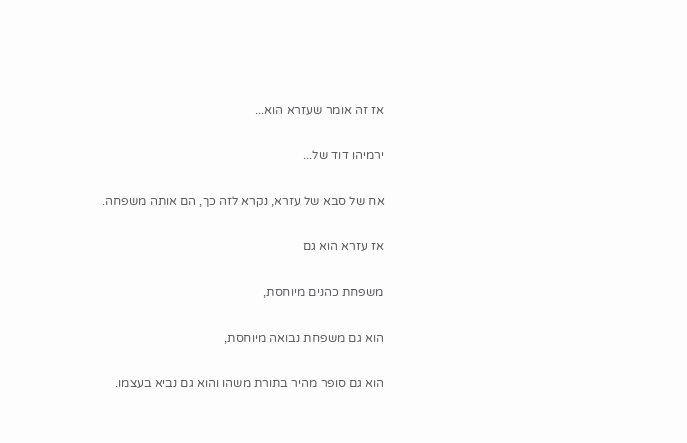אז זה אומר שעזרא הוא...

ירמיהו דוד של...

אח של סבא של עזרא, נקרא לזה כך, הם אותה משפחה.

אז עזרא הוא גם

משפחת כהנים מיוחסת,

הוא גם משפחת נבואה מיוחסת,

הוא גם סופר מהיר בתורת משהו והוא גם נביא בעצמו.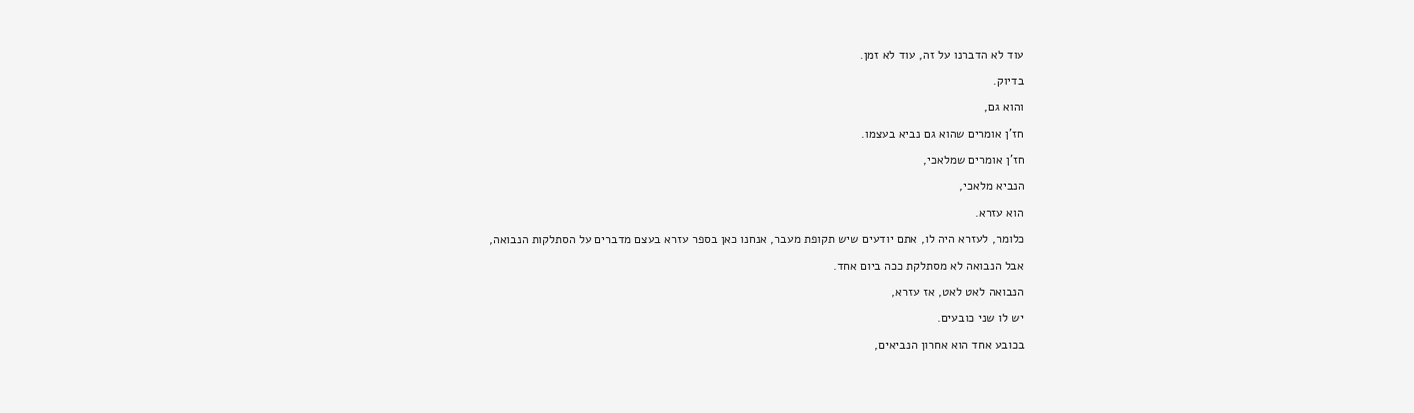עוד לא הדברנו על זה, עוד לא זמן.

בדיוק.

והוא גם,

חז'ן אומרים שהוא גם נביא בעצמו.

חז'ן אומרים שמלאכי,

הנביא מלאכי,

הוא עזרא.

כלומר, לעזרא היה לו, אתם יודעים שיש תקופת מעבר, אנחנו כאן בספר עזרא בעצם מדברים על הסתלקות הנבואה,

אבל הנבואה לא מסתלקת ככה ביום אחד.

הנבואה לאט לאט, אז עזרא,

יש לו שני כובעים.

בכובע אחד הוא אחרון הנביאים,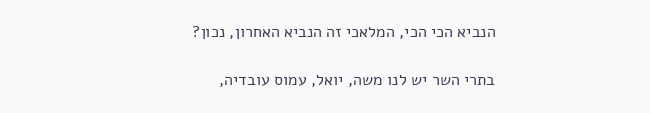הנביא הכי הכי, המלאכי זה הנביא האחרון, נכון?

בתרי השר יש לנו משה, יואל, עמוס עובדיה,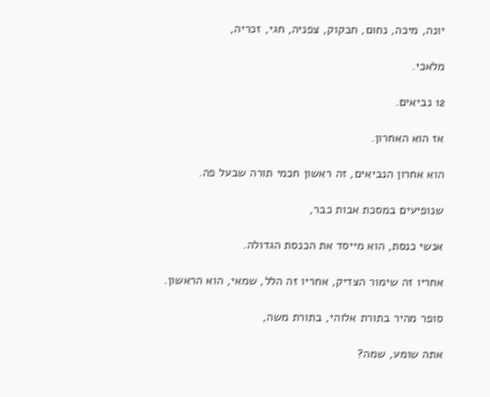יונה, מיכה, נחום, חבקוק, צפניה, חגי, זכריה,

מלאכי.

12 נביאים.

אז הוא האחרון.

הוא אחרון הנביאים, זה ראשון חכמי תורה שבעל פה.

שנופיעים במסכת אבות כבר,

אנשי כנסת, הוא מייסד את הכנסת הגדולה.

אחריו זה שימור הצדיק, אחריו זה הלל, שמאי, הוא הראשון.

סופר מהיר בתורת אלוהי, בתורת משה,

אתה שומע, שמה?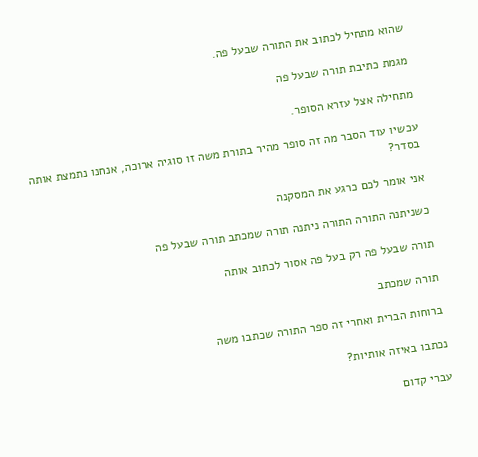שהוא מתחיל לכתוב את התורה שבעל פה.

מגמת כתיבת תורה שבעל פה

מתחילה אצל עזרא הסופר.

עכשיו עוד הסבר מה זה סופר מהיר בתורת משה זו סוגיה ארוכה, אנחנו נתמצת אותה בסדר?

אני אומר לכם כרגע את המסקנה

כשניתנה התורה התורה ניתנה תורה שמכתב תורה שבעל פה

תורה שבעל פה רק בעל פה אסור לכתוב אותה

תורה שמכתב

ברוחות הברית ואחרי זה ספר התורה שכתבו משה

נכתבו באיזה אותיות?

עברי קדום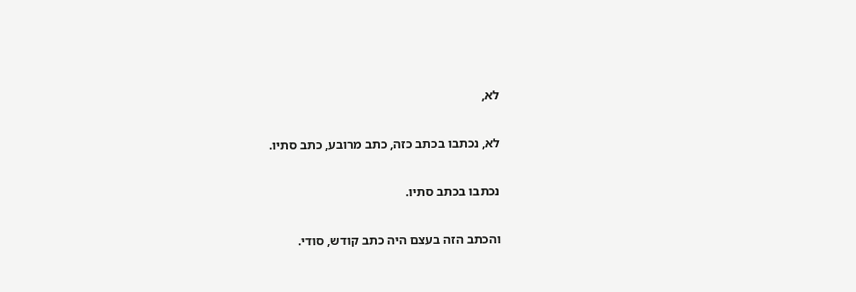לא,

לא, נכתבו בכתב כזה, כתב מרובע, כתב סתיו.

נכתבו בכתב סתיו.

והכתב הזה בעצם היה כתב קודש, סודי.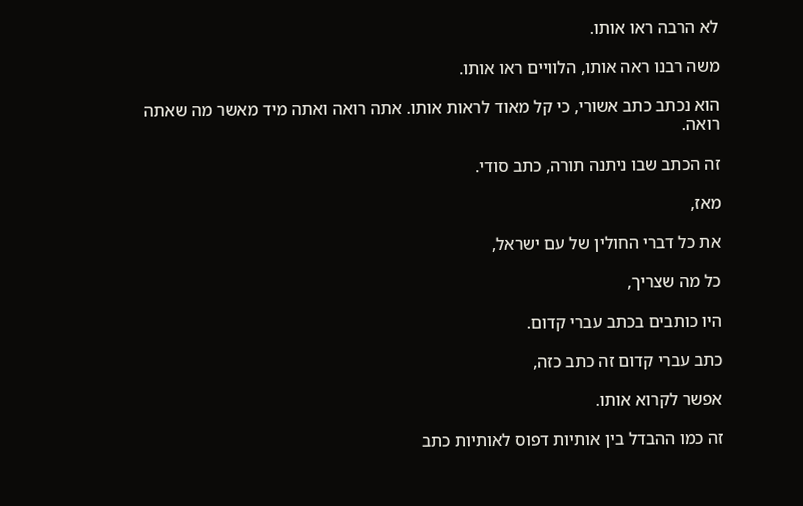לא הרבה ראו אותו.

משה רבנו ראה אותו, הלוויים ראו אותו.

הוא נכתב כתב אשורי, כי קל מאוד לראות אותו. אתה רואה ואתה מיד מאשר מה שאתה רואה.

זה הכתב שבו ניתנה תורה, כתב סודי.

מאז,

את כל דברי החולין של עם ישראל,

כל מה שצריך,

היו כותבים בכתב עברי קדום.

כתב עברי קדום זה כתב כזה,

אפשר לקרוא אותו.

זה כמו ההבדל בין אותיות דפוס לאותיות כתב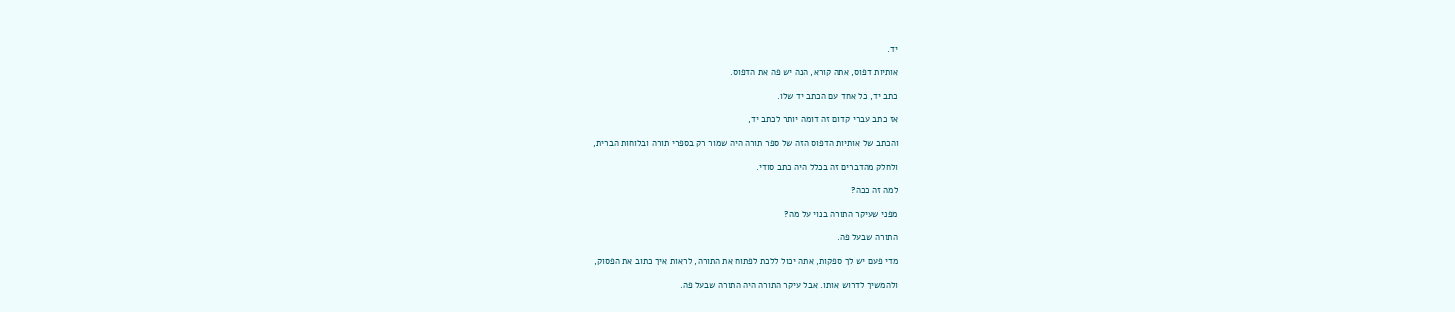יד.

אותיות דפוס, אתה קורא, הנה יש פה את הדפוס.

כתב יד, כל אחד עם הכתב יד שלו.

אז כתב עברי קדום זה דומה יותר לכתב יד,

והכתב של אותיות הדפוס הזה של ספר תורה היה שמור רק בספרי תורה ובלוחות הברית,

ולחלק מהדברים זה בכלל היה כתב סודי.

למה זה ככה?

מפני שעיקר התורה בנוי על מה?

התורה שבעל פה.

מדי פעם יש לך ספקות, אתה יכול ללכת לפתוח את התורה, לראות איך כתוב את הפסוק,

ולהמשיך לדרוש אותו. אבל עיקר התורה היה התורה שבעל פה.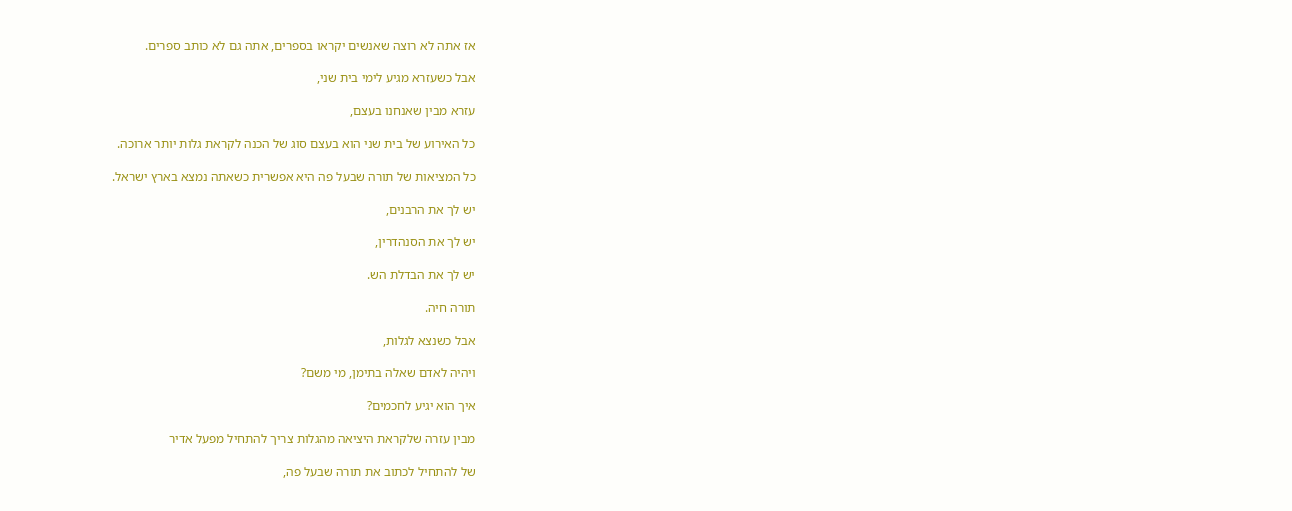אז אתה לא רוצה שאנשים יקראו בספרים, אתה גם לא כותב ספרים.

אבל כשעזרא מגיע לימי בית שני,

עזרא מבין שאנחנו בעצם,

כל האירוע של בית שני הוא בעצם סוג של הכנה לקראת גלות יותר ארוכה.

כל המציאות של תורה שבעל פה היא אפשרית כשאתה נמצא בארץ ישראל.

יש לך את הרבנים,

יש לך את הסנהדרין,

יש לך את הבדלת הש.

תורה חיה.

אבל כשנצא לגלות,

ויהיה לאדם שאלה בתימן, מי משם?

איך הוא יגיע לחכמים?

מבין עזרה שלקראת היציאה מהגלות צריך להתחיל מפעל אדיר

של להתחיל לכתוב את תורה שבעל פה,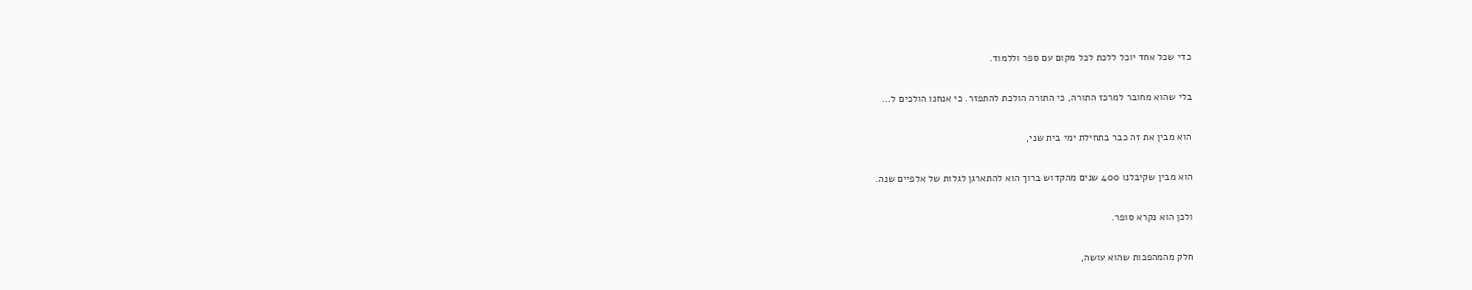כדי שכל אחד יוכל ללכת לכל מקום עם ספר וללמוד.

בלי שהוא מחובר למרכז התורה, כי התורה הולכת להתפזר. כי אנחנו הולכים ל...

הוא מבין את זה כבר בתחילת ימי בית שני,

הוא מבין שקיבלנו 400 שנים מהקדוש ברוך הוא להתארגן לגלות של אלפיים שנה.

ולכן הוא נקרא סופר.

חלק מהמהפכות שהוא עושה,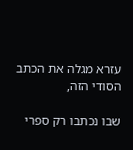עזרא מגלה את הכתב הסודי הזה,

שבו נכתבו רק ספרי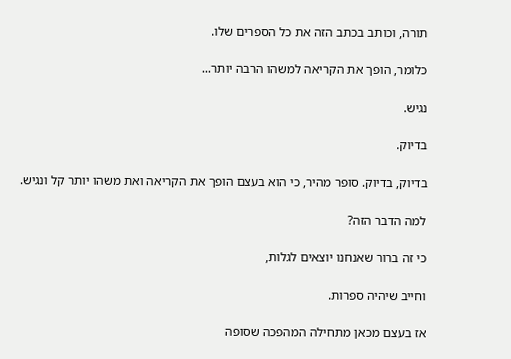תורה, וכותב בכתב הזה את כל הספרים שלו.

כלומר, הופך את הקריאה למשהו הרבה יותר...

נגיש.

בדיוק.

בדיוק, בדיוק. סופר מהיר, כי הוא בעצם הופך את הקריאה ואת משהו יותר קל ונגיש.

למה הדבר הזה?

כי זה ברור שאנחנו יוצאים לגלות,

וחייב שיהיה ספרות.

אז בעצם מכאן מתחילה המהפכה שסופה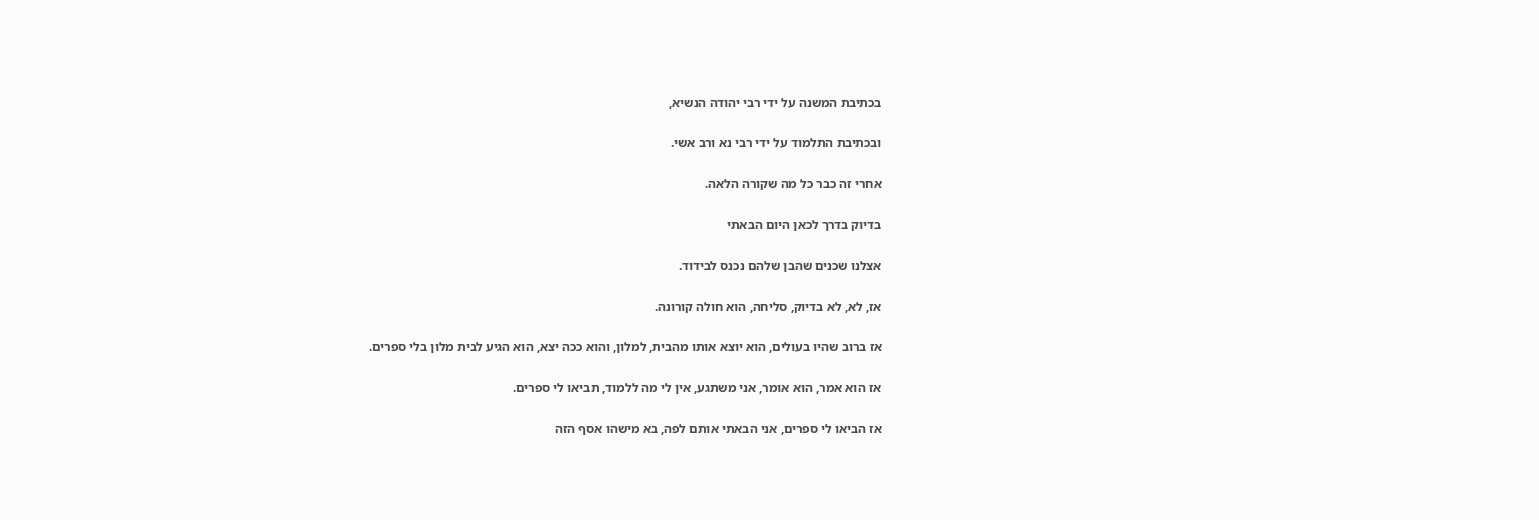בכתיבת המשנה על ידי רבי יהודה הנשיא,

ובכתיבת התלמוד על ידי רבי נא ורב אשי.

אחרי זה כבר כל מה שקורה הלאה.

בדיוק בדרך לכאן היום הבאתי

אצלנו שכנים שהבן שלהם נכנס לבידוד.

אז, לא, לא בדיוק, סליחה, הוא חולה קורונה.

אז ברוב שהיו בעולים, הוא יוצא אותו מהבית, למלון, והוא ככה יצא, הוא הגיע לבית מלון בלי ספרים.

אז הוא אמר, הוא אומר, אני משתגע, אין לי מה ללמוד, תביאו לי ספרים.

אז הביאו לי ספרים, אני הבאתי אותם לפה, בא מישהו אסף הזה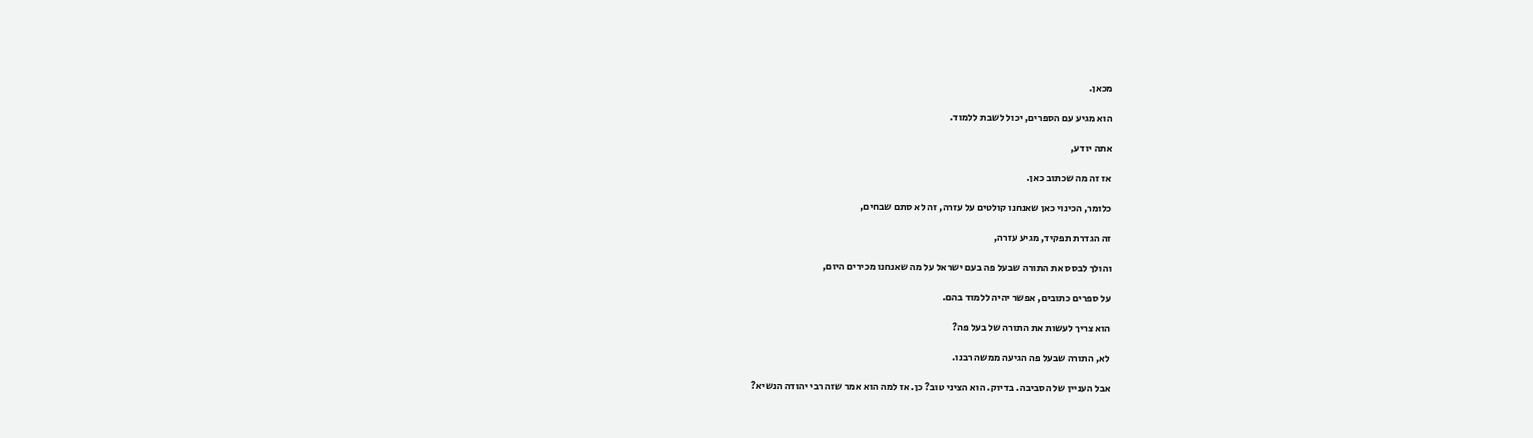מכאן.

הוא מגיע עם הספרים, יכול לשבת ללמוד.

אתה יודע,

אז זה מה שכתוב כאן.

כלומר, הכינוי כאן שאנחנו קולטים על עזרה, זה לא סתם שבחים,

זה הגדרת תפקיד, מגיע עזרה,

והולך לבסס את התורה שבעל פה בעם ישראל על מה שאנחנו מכירים היום,

על ספרים כתובים, אפשר יהיה ללמוד בהם.

הוא צריך לעשות את התורה של בעל פה?

לא, התורה שבעל פה הגיעה ממשה רבנו.

אבל העניין של הסביבה. בדיוק. הוא הציני טוב? כן. אז למה הוא אמר שזה רבי יהודה הנשיא?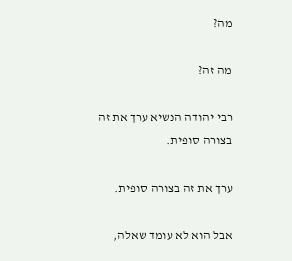מה?

מה זה?

רבי יהודה הנשיא ערך את זה בצורה סופית.

ערך את זה בצורה סופית.

אבל הוא לא עומד שאלה,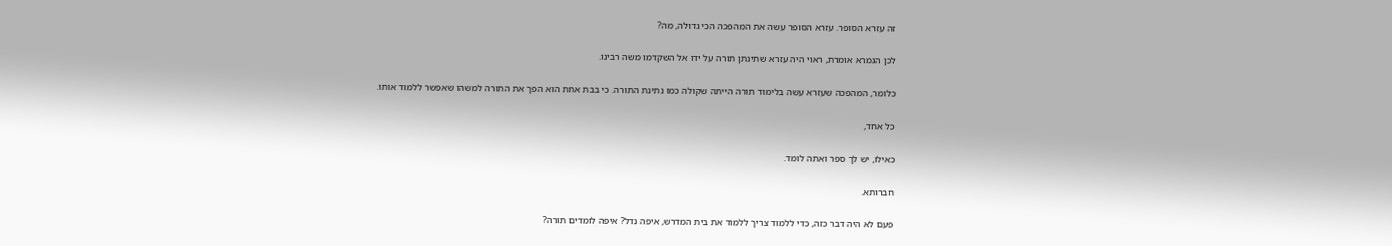זה עזרא הסופר. עזרא הסופר עשה את המהפכה הכי גדולה, מה?

לכן הגמרא אומרת, ראוי היה עזרא שתינתן תורה על ידו אל השקדמו משה רבינו.

כלומר, המהפכה שעזרא עשה בלימוד תורה הייתה שקולה כמו נתינת התורה. כי בבת אחת הוא הפך את התורה למשהו שאפשר ללמוד אותו.

כל אחד,

כאילו, יש לך ספר ואתה לומד.

חברותא.

פעם לא היה דבר כזה, כדי ללמוד צריך ללמוד את בית המדרש, איפה נדל? איפה לומדים תורה?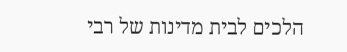הלכים לבית מדינות של רבי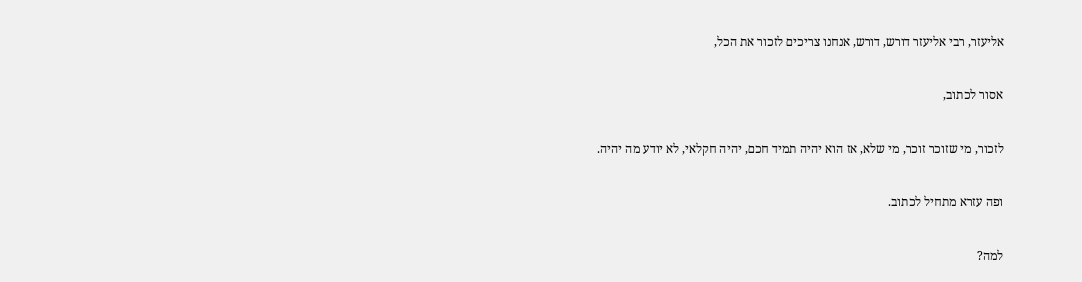אליעזר, רבי אליעזר דורש, דורש, אנחנו צריכים לזכור את הכל,

אסור לכתוב,

לזכור, מי שזוכר זוכר, מי שלא, אז הוא יהיה תמיד חכם, יהיה חקלאי, לא יודע מה יהיה.

ופה עזרא מתחיל לכתוב.

למה?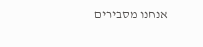אנחנו מסבירים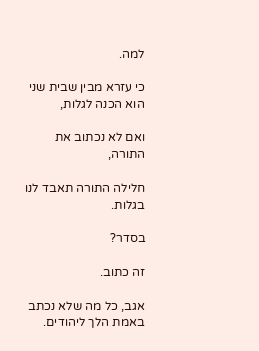למה.

כי עזרא מבין שבית שני הוא הכנה לגלות,

ואם לא נכתוב את התורה,

חלילה התורה תאבד לנו בגלות.

בסדר?

זה כתוב.

אגב, כל מה שלא נכתב באמת הלך ליהודים.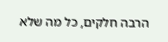הרבה חלקים, כל מה שלא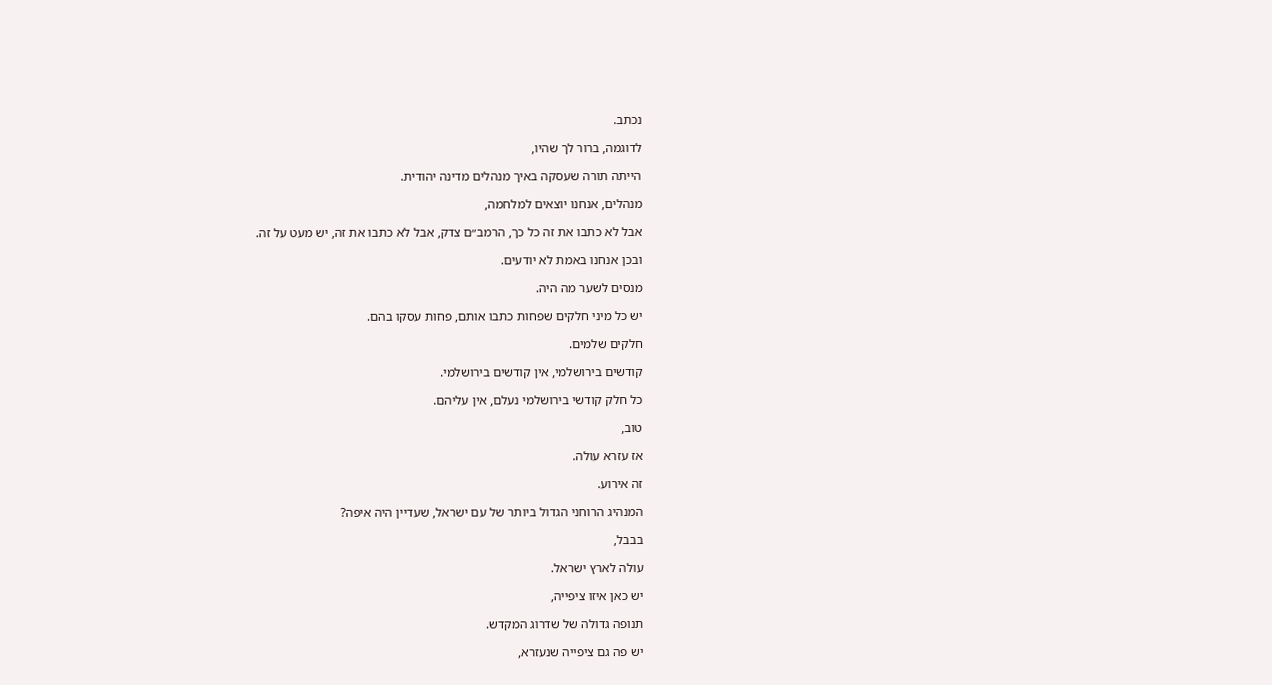נכתב.

לדוגמה, ברור לך שהיו,

הייתה תורה שעסקה באיך מנהלים מדינה יהודית.

מנהלים, אנחנו יוצאים למלחמה,

אבל לא כתבו את זה כל כך, הרמב״ם צדק, אבל לא כתבו את זה, יש מעט על זה.

ובכן אנחנו באמת לא יודעים.

מנסים לשער מה היה.

יש כל מיני חלקים שפחות כתבו אותם, פחות עסקו בהם.

חלקים שלמים.

קודשים בירושלמי, אין קודשים בירושלמי.

כל חלק קודשי בירושלמי נעלם, אין עליהם.

טוב,

אז עזרא עולה.

זה אירוע.

המנהיג הרוחני הגדול ביותר של עם ישראל, שעדיין היה איפה?

בבבל,

עולה לארץ ישראל.

יש כאן איזו ציפייה,

תנופה גדולה של שדרוג המקדש.

יש פה גם ציפייה שנעזרא,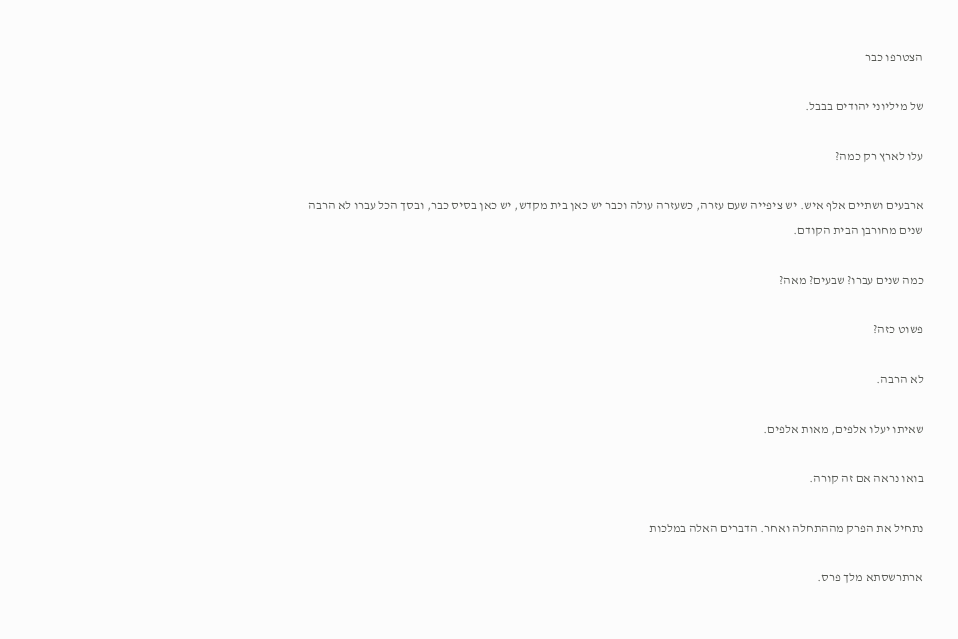הצטרפו כבר

של מיליוני יהודים בבבל.

עלו לארץ רק כמה?

ארבעים ושתיים אלף איש. יש ציפייה שעם עזרה, כשעזרה עולה וכבר יש כאן בית מקדש, יש כאן בסיס כבר, ובסך הכל עברו לא הרבה שנים מחורבן הבית הקודם.

כמה שנים עברו? שבעים? מאה?

פשוט כזה?

לא הרבה.

שאיתו יעלו אלפים, מאות אלפים.

בואו נראה אם זה קורה.

נתחיל את הפרק מההתחלה ואחר. הדברים האלה במלכות

ארתרשסתא מלך פרס.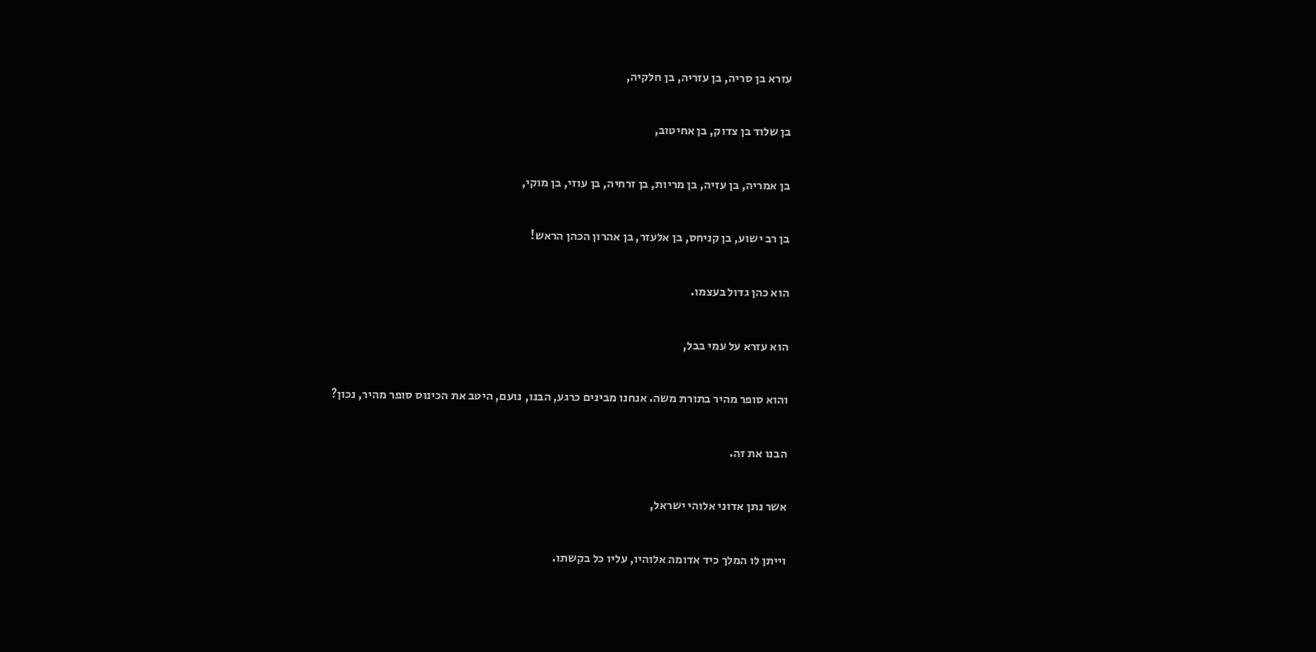עזרא בן סריה, בן עזריה, בן חלקיה,

בן שלוד בן צדוק, בן אחיטוב,

בן אמריה, בן עזיה, בן מריות, בן זרחיה, בן עוזי, בן מוקי,

בן רב ישוע, בן קניחס, בן אלעזר, בן אהרון הכהן הראש!

הוא כהן גדול בעצמו.

הוא עזרא על עמי בבל,

והוא סופר מהיר בתורת משה. אנחנו מבינים כרגע, הבנו, נועם, היטב את הכינוס סופר מהיר, נכון?

הבנו את זה.

אשר נתן אדוני אלוהי ישראל,

וייתן לו המלך כיד אדומה אלוהיו, עליו כל בקשתו.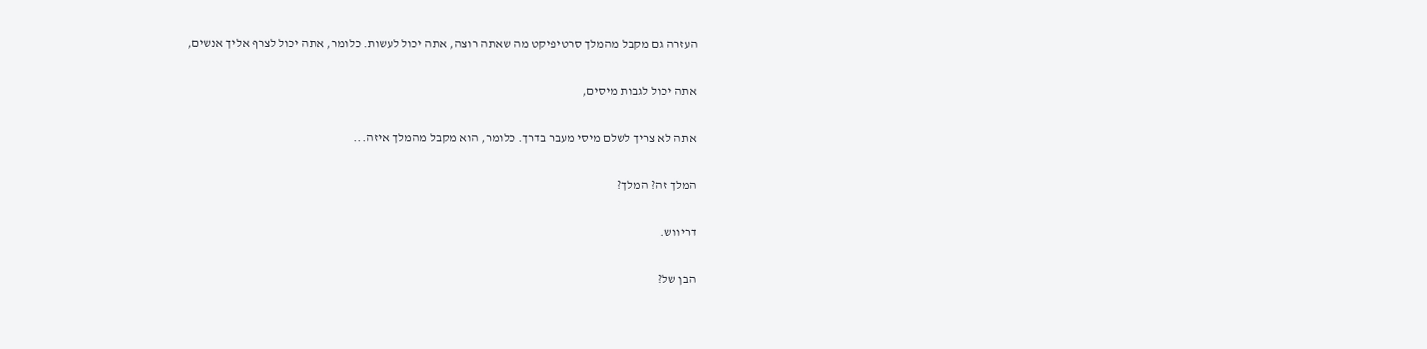העזרה גם מקבל מהמלך סרטיפיקט מה שאתה רוצה, אתה יכול לעשות. כלומר, אתה יכול לצרף אליך אנשים,

אתה יכול לגבות מיסים,

אתה לא צריך לשלם מיסי מעבר בדרך. כלומר, הוא מקבל מהמלך איזה...

המלך זה? המלך?

דריווש.

הבן של?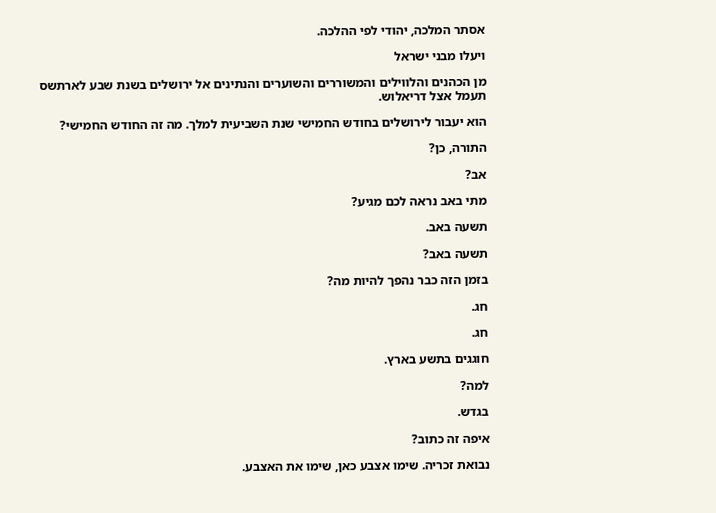אסתר המלכה, יהודי לפי ההלכה.

ויעלו מבני ישראל

מן הכהנים והלווילים והמשוררים והשוערים והנתינים אל ירושלים בשנת שבע לארתשס תעמל אצל דריאלוש.

הוא יעבור לירושלים בחודש החמישי שנת השביעית למלך. מה זה החודש החמישי?

התורה, כן?

אב?

מתי באב נראה לכם מגיע?

תשעה באב.

תשעה באב?

בזמן הזה כבר נהפך להיות מה?

חג.

חג.

חוגגים בתשע בארץ.

למה?

בגדש.

איפה זה כתוב?

נבואת זכריה. שימו אצבע כאן, שימו את האצבע.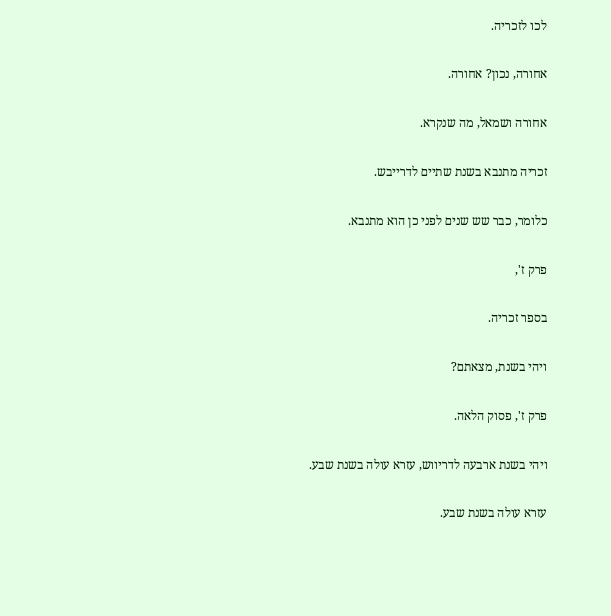לכו לזכריה.

אחורה, נכון? אחורה.

אחורה ושמאל, מה שנקרא.

זכריה מתנבא בשנת שתיים לדרייבש.

כלומר, כבר שש שנים לפני כן הוא מתנבא.

פרק ז',

בספר זכריה.

ויהי בשנת, מצאתם?

פרק ז', פסוק הלאה.

ויהי בשנת ארבעה לדריווש, עזרא עולה בשנת שבע.

עזרא עולה בשנת שבע.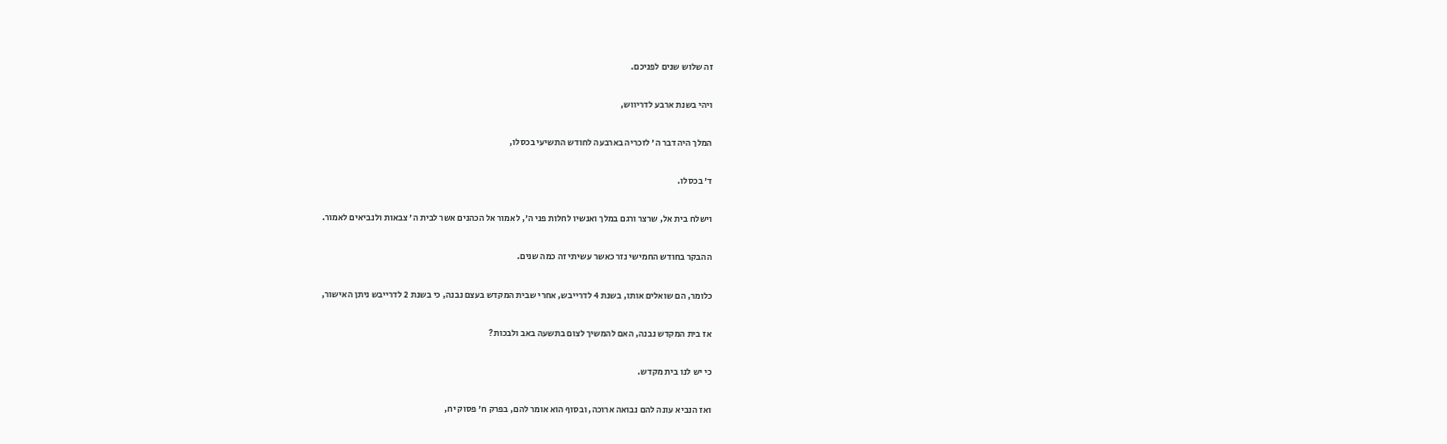זה שלוש שנים לפניכם.

ויהי בשנת ארבע לדריווש,

המלך היה דבר ה' לזכריה בארבעה לחודש התשיעי בכסלו,

ד' בכסלו.

וישלח בית אל, שרצר ורגם במלך ואנשיו לחלות פני ה', לאמור אל הכהנים אשר לבית ה' צבאות ולנביאים לאמור.

ההבקר בחודש החמישי נזר כאשר עשיתי זה כמה שנים.

כלומר, הם שואלים אותו, בשנת 4 לדרייבש, אחרי שבית המקדש בעצם נבנה, כי בשנת 2 לדרייבש ניתן האישור,

אז בית המקדש נבנה, האם להמשיך לצום בתשעה באב ולבכות?

כי יש לנו בית מקדש.

ואז הנביא עונה להם נבואה ארוכה, ובסוף הוא אומר להם, בפרק ח' פסוק יח,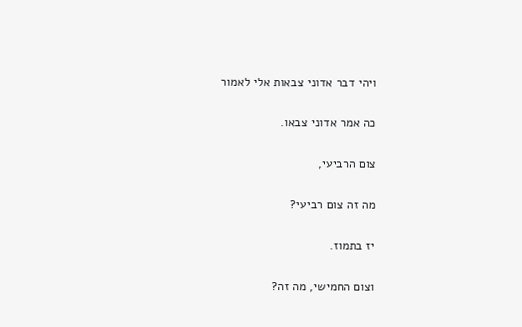ויהי דבר אדוני צבאות אלי לאמור

כה אמר אדוני צבאו.

צום הרביעי,

מה זה צום רביעי?

יז בתמוז.

וצום החמישי, מה זה?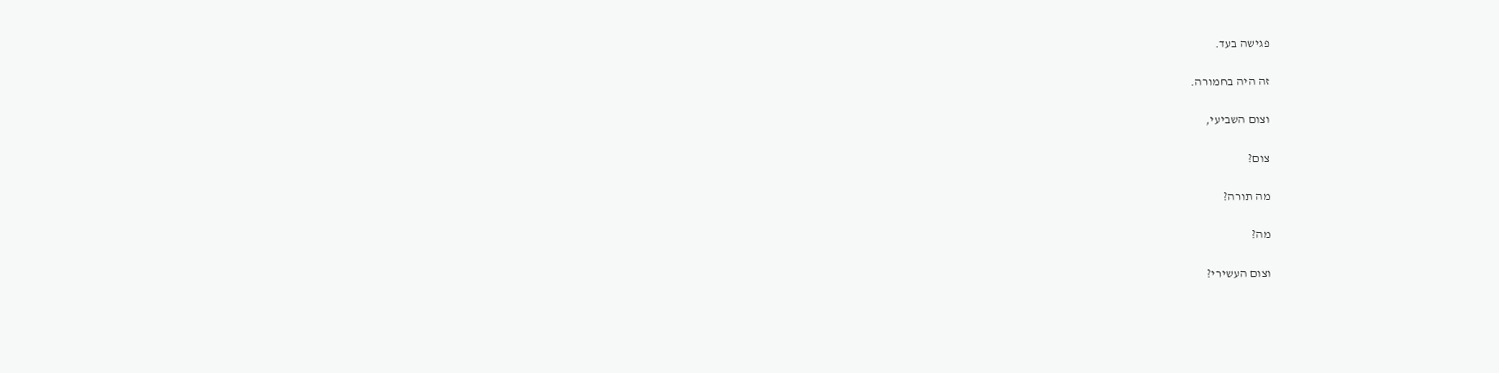פגישה בעד.

זה היה בחמורה.

וצום השביעי,

צום?

מה תורה?

מה?

וצום העשירי?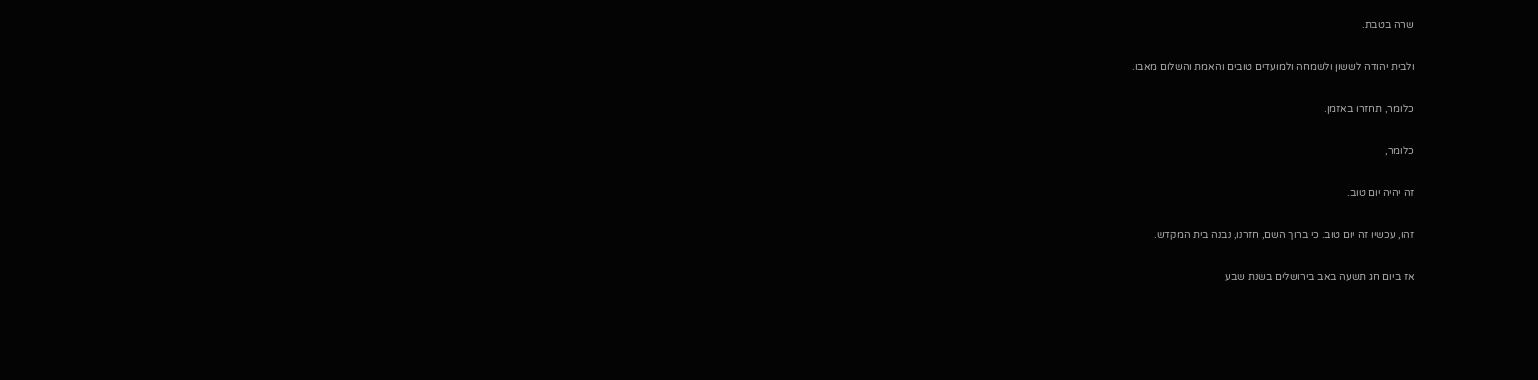שרה בטבת.

ולבית יהודה לששון ולשמחה ולמועדים טובים והאמת והשלום מאבו.

כלומר, תחזרו באזמן.

כלומר,

זה יהיה יום טוב.

זהו, עכשיו זה יום טוב. כי ברוך השם, חזרנו, נבנה בית המקדש.

אז ביום חג תשעה באב בירושלים בשנת שבע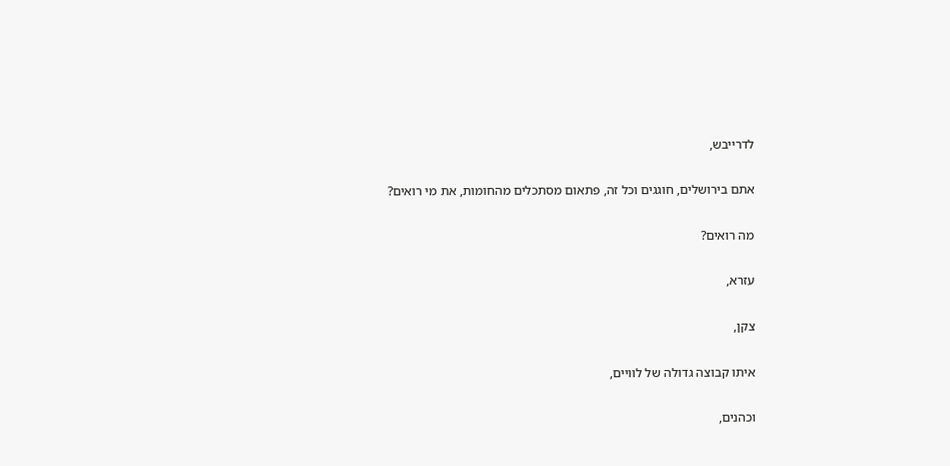לדרייבש,

אתם בירושלים, חוגגים וכל זה, פתאום מסתכלים מהחומות, את מי רואים?

מה רואים?

עזרא,

צקן,

איתו קבוצה גדולה של לוויים,

וכהנים,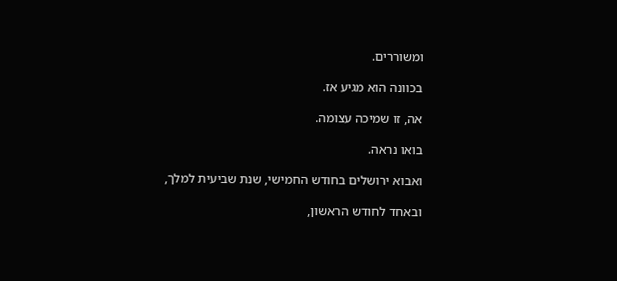ומשוררים.

בכוונה הוא מגיע אז.

אה, זו שמיכה עצומה.

בואו נראה.

ואבוא ירושלים בחודש החמישי, שנת שביעית למלך,

ובאחד לחודש הראשון,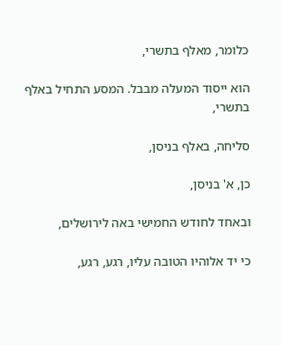כלומר, מאלף בתשרי,

הוא ייסוד המעלה מבבל. המסע התחיל באלף בתשרי,

סליחה, באלף בניסן,

כן, א' בניסן,

ובאחד לחודש החמישי באה לירושלים,

כי יד אלוהיו הטובה עליו, רגע, רגע,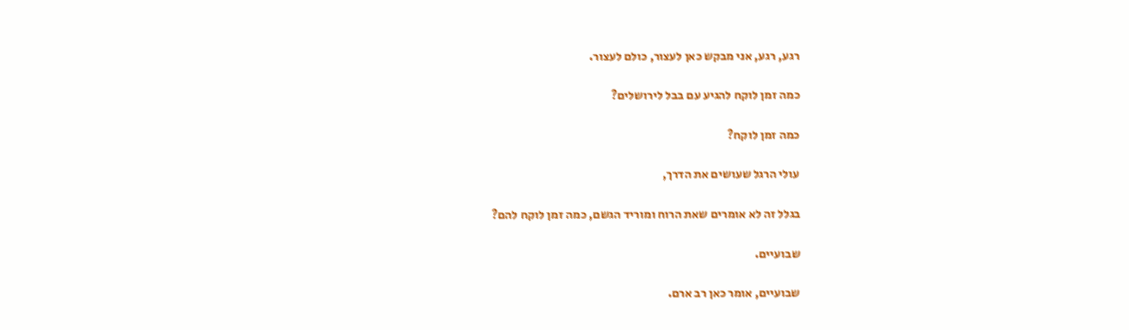רגע, רגע, אני מבקש כאן לעצור, כולם לעצור.

כמה זמן לוקח להגיע עם בבל לירושלים?

כמה זמן לוקח?

עולי הרגל שעושים את הדרך,

בגלל זה לא אומרים שאת הרוח ומוריד הגשם, כמה זמן לוקח להם?

שבועיים.

שבועיים, אומר כאן רב ארם.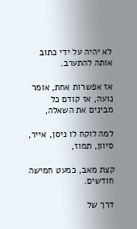לא יהיה על ידי כתוב אותה להתערב.

אז אפשרות אחת, אומר נועה, אז קודם כל מבינים את השאלה,

למה לוקח לו ניסן, אייר, סיוון, תמוז,

קצת מאב, כמעט חמישה חודשים.

דרך של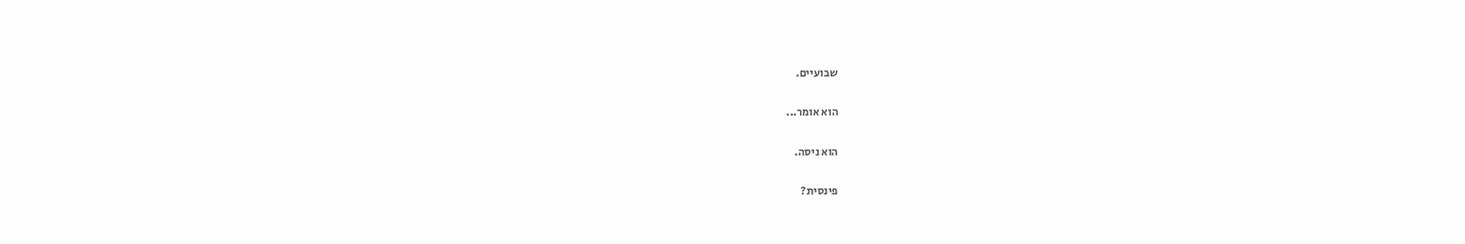שבועיים.

הוא אומר...

הוא ניסה.

פינסית?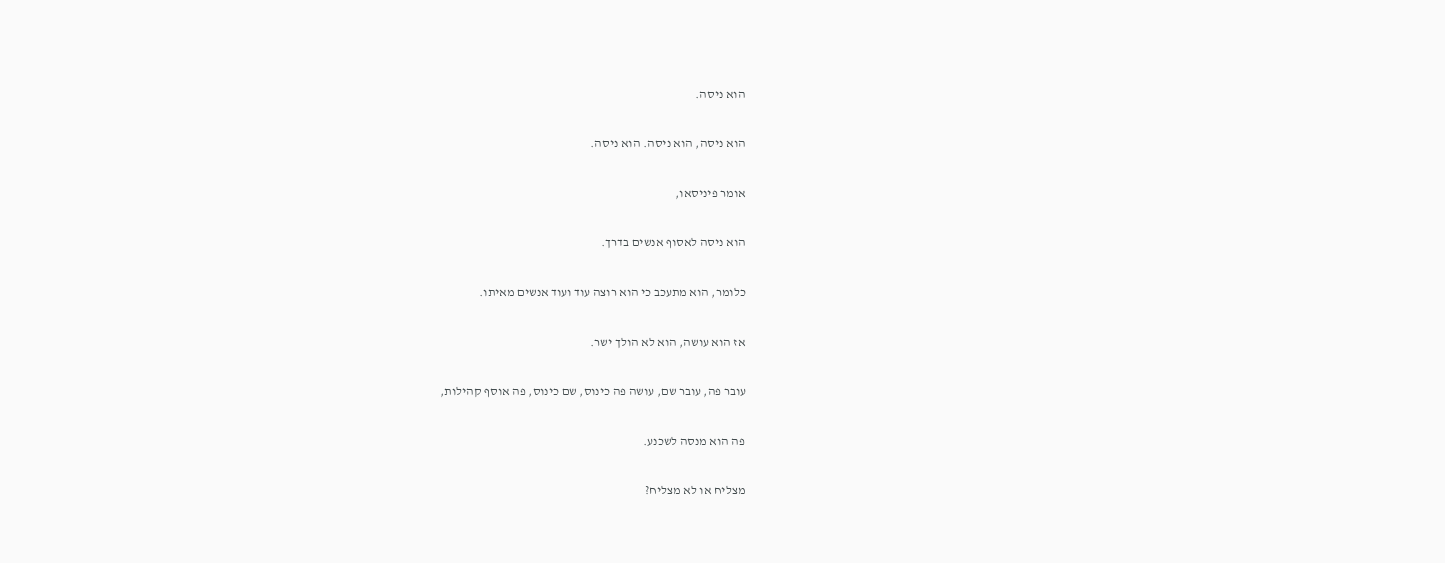הוא ניסה.

הוא ניסה, הוא ניסה. הוא ניסה.

אומר פיניסאו,

הוא ניסה לאסוף אנשים בדרך.

כלומר, הוא מתעכב כי הוא רוצה עוד ועוד אנשים מאיתו.

אז הוא עושה, הוא לא הולך ישר.

עובר פה, עובר שם, עושה פה כינוס, שם כינוס, פה אוסף קהילות,

פה הוא מנסה לשכנע.

מצליח או לא מצליח?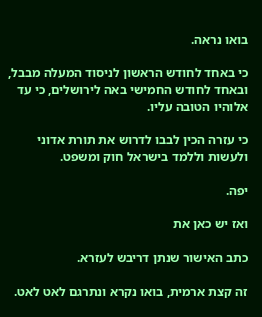בואו נראה.

כי באחד לחודש הראשון לניסוד המעלה מבבל, ובאחד לחודש החמישי באה לירושלים, כי עד אלוהיו הטובה עליו.

כי עזרה הכין לבבו לדרוש את תורת אדוני ולעשות וללמד בישראל חוק ומשפט.

יפה.

ואז יש כאן את

כתב האישור שנתן דריבש לעזרא.

זה קצת ארמית, בואו נקרא ונתרגם לאט לאט.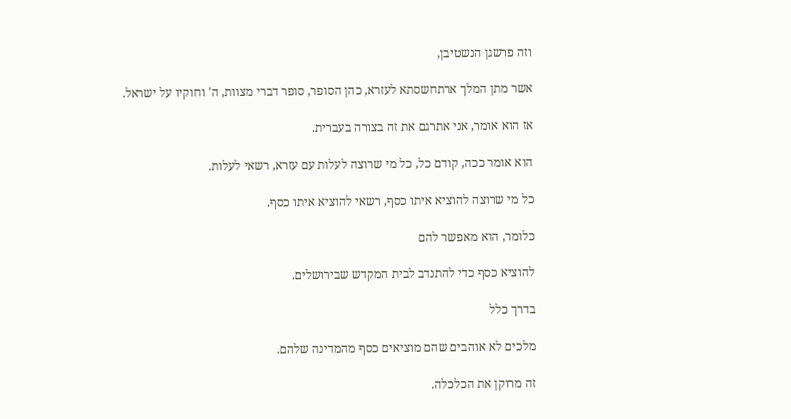וזה פרשגן הנשטיבן,

אשר מתן המלך ארתחשסתא לעזרא, כהן הסופר, סופר דברי מצוות, ה' וחוקיו על ישראל.

אז הוא אומר, אני אתרגם את זה בצורה בעברית.

הוא אומר ככה, קודם כל, כל מי שרוצה לעלות עם עזרא, רשאי לעלות.

כל מי שרוצה להוציא איתו כסף, רשאי להוציא איתו כסף.

כלומר, הוא מאפשר להם

להוציא כסף כדי להתנדב לבית המקדש שבירושלים.

בדרך כלל

מלכים לא אוהבים שהם מוציאים כסף מהמדינה שלהם.

זה מרוקן את הכלכלה.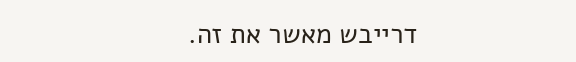דרייבש מאשר את זה.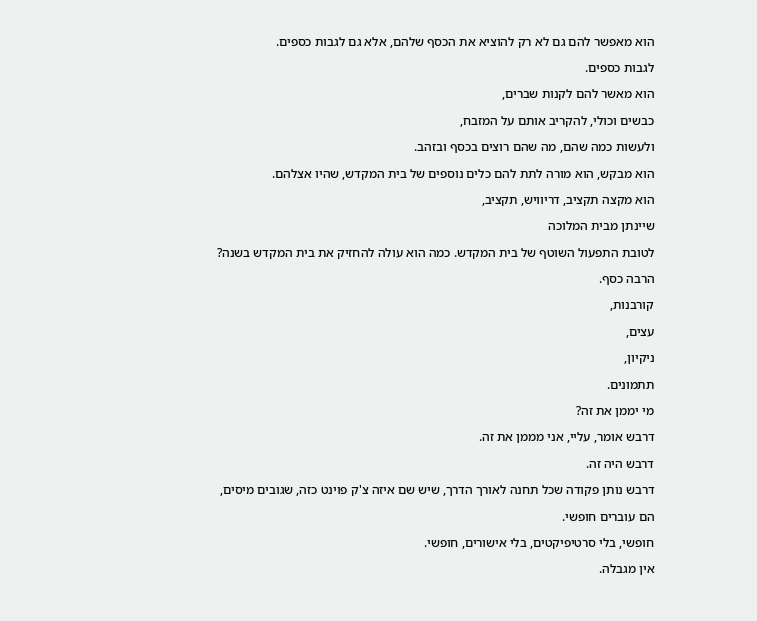הוא מאפשר להם גם לא רק להוציא את הכסף שלהם, אלא גם לגבות כספים.

לגבות כספים.

הוא מאשר להם לקנות שברים,

כבשים וכולי, להקריב אותם על המזבח,

ולעשות כמה שהם, מה שהם רוצים בכסף ובזהב.

הוא מבקש, הוא מורה לתת להם כלים נוספים של בית המקדש, שהיו אצלהם.

הוא מקצה תקציב, דריוויש, תקציב,

שיינתן מבית המלוכה

לטובת התפעול השוטף של בית המקדש. כמה הוא עולה להחזיק את בית המקדש בשנה?

הרבה כסף.

קורבנות,

עצים,

ניקיון,

תתמונים.

מי יממן את זה?

דרבש אומר, עליי, אני מממן את זה.

דרבש היה זה.

דרבש נותן פקודה שכל תחנה לאורך הדרך, שיש שם איזה צ'ק פוינט כזה, שגובים מיסים,

הם עוברים חופשי.

חופשי, בלי סרטיפיקטים, בלי אישורים, חופשי.

אין מגבלה.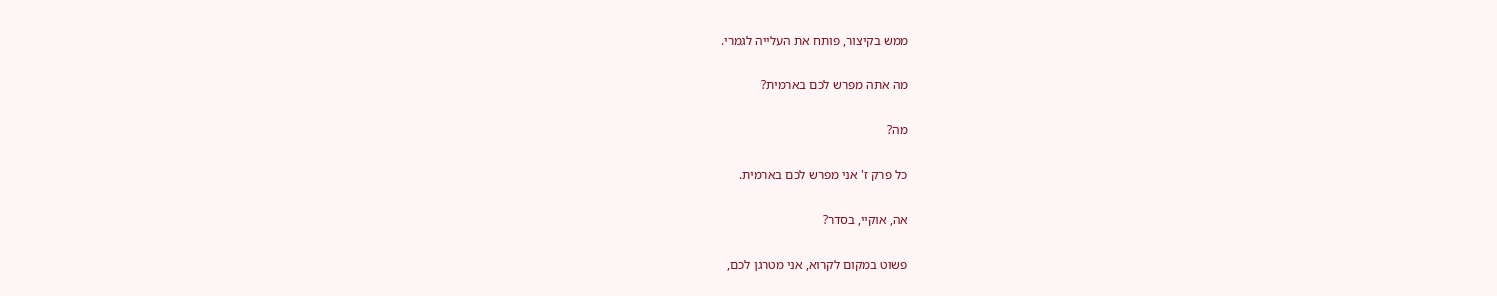ממש בקיצור, פותח את העלייה לגמרי.

מה אתה מפרש לכם בארמית?

מה?

כל פרק ז' אני מפרש לכם בארמית.

אה, אוקיי, בסדר?

פשוט במקום לקרוא, אני מטרגן לכם,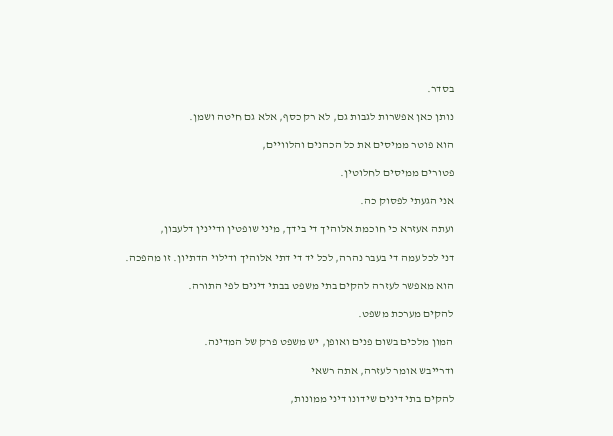בסדר.

נותן כאן אפשרות לגבות גם, לא רק כסף, אלא גם חיטה ושמן.

הוא פוטר ממיסים את כל הכהנים והלוויים,

פטורים ממיסים לחלוטין.

אני הגעתי לפסוק כה.

ועתה אעזרא כי חוכמת אלוהיך די בידך, מיני שופטין ודיינין דלעבון,

דני לכל עמה די בעבר נהרה, לכל יד די דתי אלוהיך ודילוי הדתיון. זו מהפכה.

הוא מאפשר לעזרה להקים בתי משפט בבתי דינים לפי התורה.

להקים מערכת משפט.

המון מלכים בשום פנים ואופן, יש משפט פרק של המדינה.

ודרייבש אומר לעזרה, אתה רשאי

להקים בתי דינים שידונו דיני ממונות,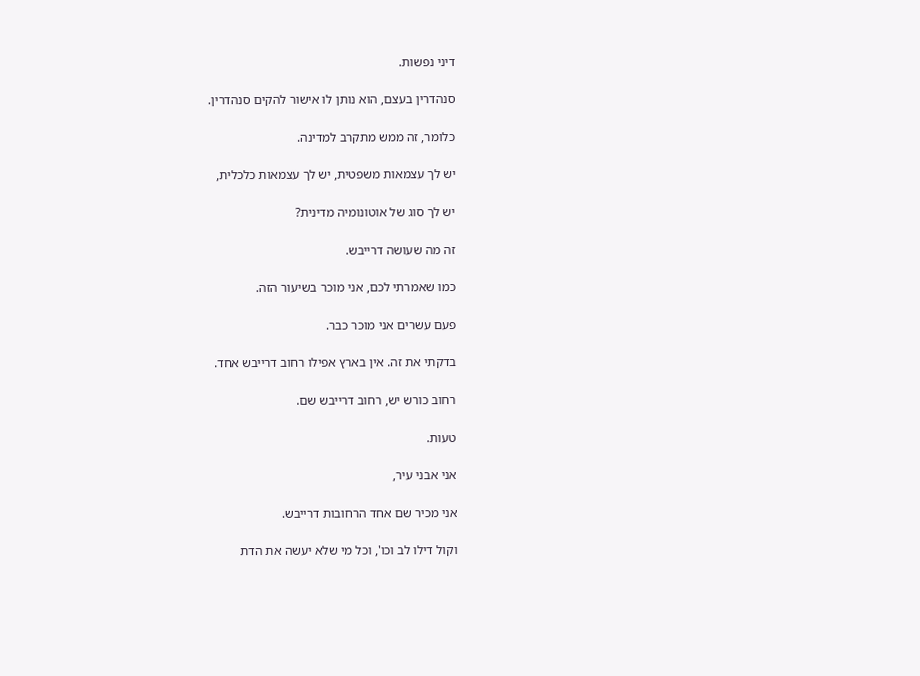דיני נפשות.

סנהדרין בעצם, הוא נותן לו אישור להקים סנהדרין.

כלומר, זה ממש מתקרב למדינה.

יש לך עצמאות משפטית, יש לך עצמאות כלכלית,

יש לך סוג של אוטונומיה מדינית?

זה מה שעושה דרייבש.

כמו שאמרתי לכם, אני מוכר בשיעור הזה.

פעם עשרים אני מוכר כבר.

בדקתי את זה. אין בארץ אפילו רחוב דרייבש אחד.

רחוב כורש יש, רחוב דרייבש שם.

טעות.

אני אבני עיר,

אני מכיר שם אחד הרחובות דרייבש.

וקול דילו לב וכו', וכל מי שלא יעשה את הדת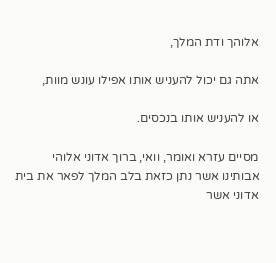אלוהך ודת המלך,

אתה גם יכול להעניש אותו אפילו עונש מוות,

או להעניש אותו בנכסים.

מסיים עזרא ואומר, וואי, ברוך אדוני אלוהי אבותינו אשר נתן כזאת בלב המלך לפאר את בית אדוני אשר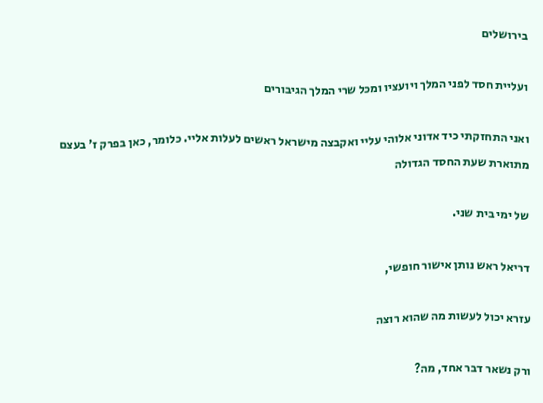בירושלים

ועליית חסד לפני המלך ויועציו ומכל שרי המלך הגיבורים

ואני התחזקתי כיד אדוני אלוהי עליי ואקבצה מישראל ראשים לעלות אליי. כלומר, כאן בפרק ז' בעצם מתוארת שעת החסד הגדולה

של ימי בית שני.

דריאל ראש נותן אישור חופשי,

עזרא יכול לעשות מה שהוא רוצה

ורק נשאר דבר אחד, מה?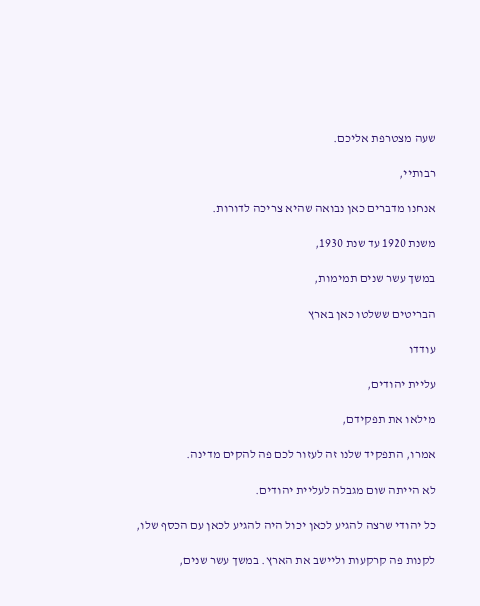שעה מצטרפת אליכם.

רבותיי,

אנחנו מדברים כאן נבואה שהיא צריכה לדורות.

משנת 1920 עד שנת 1930,

במשך עשר שנים תמימות,

הבריטים ששלטו כאן בארץ

עודדו

עליית יהודים,

מילאו את תפקידם,

אמרו, התפקיד שלנו זה לעזור לכם פה להקים מדינה.

לא הייתה שום מגבלה לעליית יהודים.

כל יהודי שרצה להגיע לכאן יכול היה להגיע לכאן עם הכסף שלו,

לקנות פה קרקעות וליישב את הארץ. במשך עשר שנים,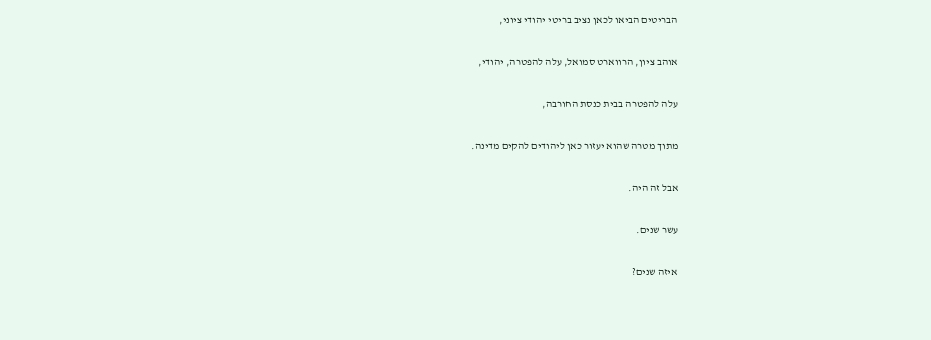הבריטים הביאו לכאן נציב בריטי יהודי ציוני,

אוהב ציון, הרווארט סמואל, עלה להפטרה, יהודי,

עלה להפטרה בבית כנסת החורבה,

מתוך מטרה שהוא יעזור כאן ליהודים להקים מדינה.

אבל זה היה.

עשר שנים.

איזה שנים?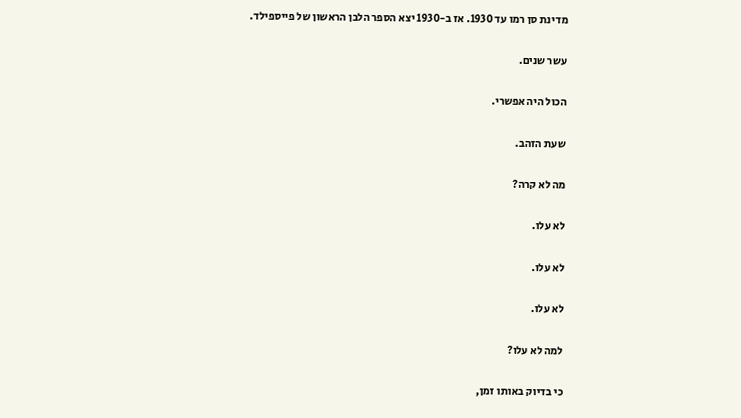מדינת סן רמו עד 1930. אז ב-1930 יצא הספר הלבן הראשון של פייספילד.

עשר שנים.

הכול היה אפשרי.

שעת הזהב.

מה לא קרה?

לא עלו.

לא עלו.

לא עלו.

למה לא עלו?

כי בדיוק באותו זמן,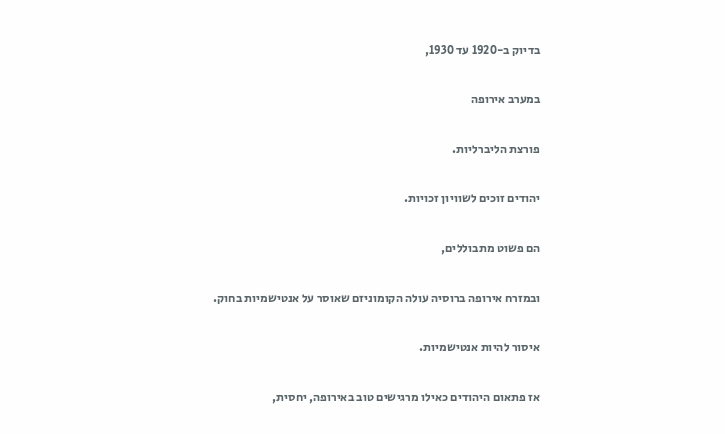בדיוק ב-1920 עד 1930,

במערב אירופה

פורצת הליברליות.

יהודים זוכים לשוויון זכויות.

הם פשוט מתבוללים,

ובמזרח אירופה ברוסיה עולה הקומוניזם שאוסר על אנטישמיות בחוק.

איסור להיות אנטישמיות.

אז פתאום היהודים כאילו מרגישים טוב באירופה, יחסית,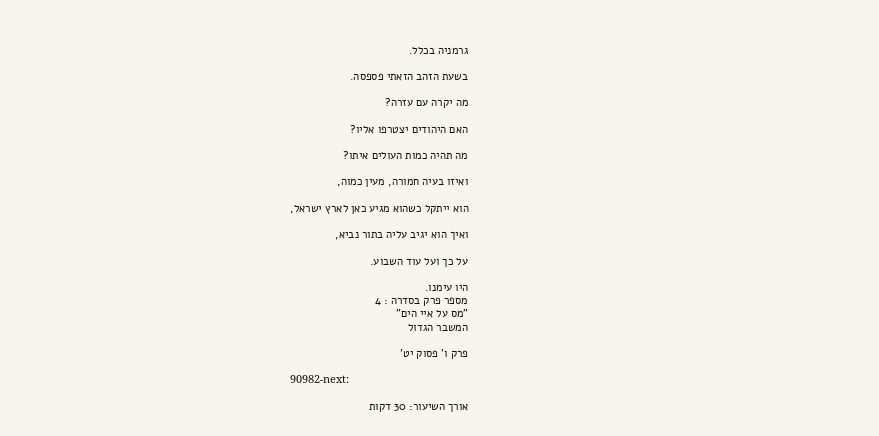גרמניה בכלל.

בשעת הזהב הזאתי פספסה.

מה יקרה עם עזרה?

האם היהודים יצטרפו אליו?

מה תהיה כמות העולים איתו?

ואיזו בעיה חמורה, מעין כמוה,

הוא ייתקל כשהוא מגיע כאן לארץ ישראל,

ואיך הוא יגיב עליה בתור נביא,

על כך ועל עוד השבוע.

היו עימנו.
מספר פרק בסדרה : 4
"מס על איי הים"
המשבר הגדול

פרק ו’ פסוק יט’

90982-next:

אורך השיעור: 30 דקות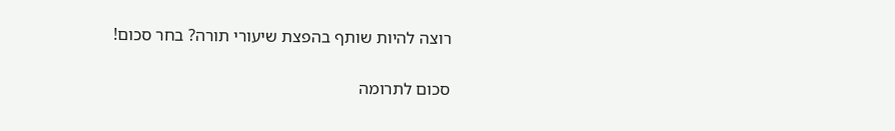רוצה להיות שותף בהפצת שיעורי תורה? בחר סכום!

סכום לתרומה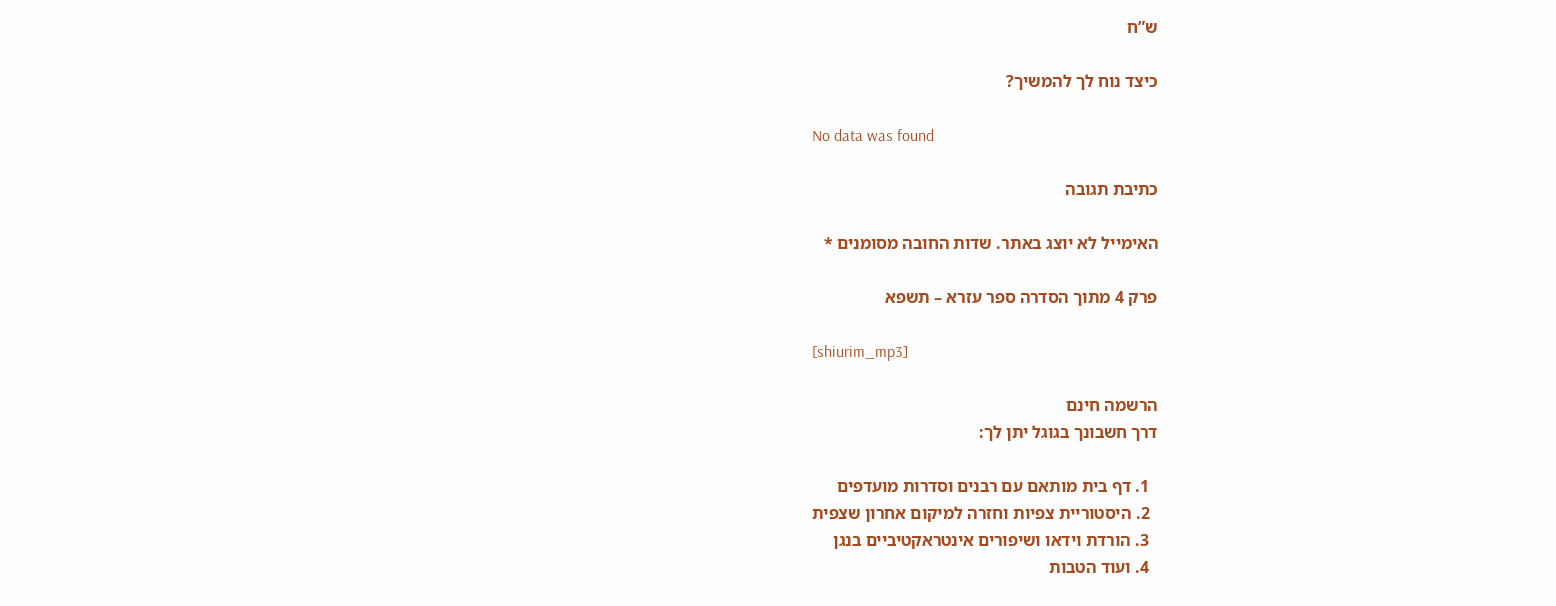ש”ח

כיצד נוח לך להמשיך?

No data was found

כתיבת תגובה

האימייל לא יוצג באתר. שדות החובה מסומנים *

פרק 4 מתוך הסדרה ספר עזרא – תשפא

[shiurim_mp3]

הרשמה חינם
דרך חשבונך בגוגל יתן לך:

  1. דף בית מותאם עם רבנים וסדרות מועדפים
  2. היסטוריית צפיות וחזרה למיקום אחרון שצפית
  3. הורדת וידאו ושיפורים אינטראקטיביים בנגן
  4. ועוד הטבות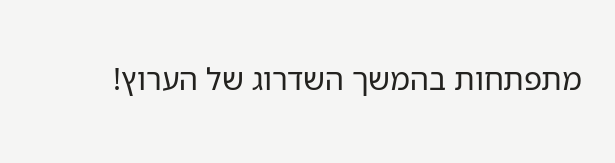מתפתחות בהמשך השדרוג של הערוץ!